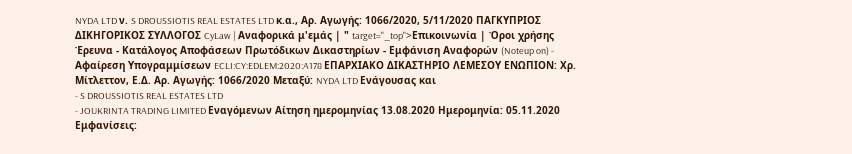NYDA LTD ν. S DROUSSIOTIS REAL ESTATES LTD κ.α., Αρ. Αγωγής: 1066/2020, 5/11/2020 ΠΑΓΚΥΠΡΙΟΣ ΔΙΚΗΓΟΡΙΚΟΣ ΣΥΛΛΟΓΟΣ CyLaw | Αναφορικά μ'εμάς | " target="_top">Επικοινωνία | Όροι χρήσης Έρευνα - Κατάλογος Αποφάσεων Πρωτόδικων Δικαστηρίων - Εμφάνιση Αναφορών (Noteup on) - Αφαίρεση Υπογραμμίσεων ECLI:CY:EDLEM:2020:A178 ΕΠΑΡΧΙΑΚΟ ΔΙΚΑΣΤΗΡΙΟ ΛΕΜΕΣΟΥ ΕΝΩΠΙΟΝ: Χρ. Μίτλεττον, Ε.Δ. Αρ. Αγωγής: 1066/2020 Μεταξύ: NYDA LTD Ενάγουσας και
- S DROUSSIOTIS REAL ESTATES LTD
- JOUKRINTA TRADING LIMITED Εναγόμενων Αίτηση ημερομηνίας 13.08.2020 Ημερομηνία: 05.11.2020 Εμφανίσεις: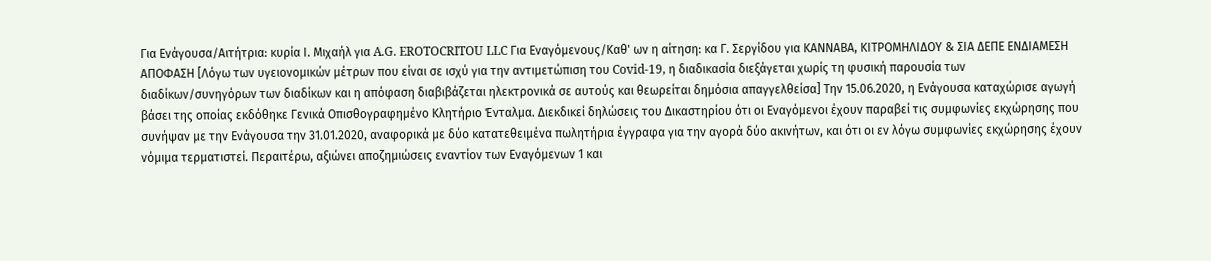Για Ενάγουσα/Αιτήτρια: κυρία Ι. Μιχαήλ για A.G. EROTOCRITOU LLC Για Εναγόμενους/Καθ' ων η αίτηση: κα Γ. Σεργίδου για ΚΑΝΝΑΒΑ, ΚΙΤΡΟΜΗΛΙΔΟΥ & ΣΙΑ ΔΕΠΕ ΕΝΔΙΑΜΕΣΗ ΑΠΟΦΑΣΗ [Λόγω των υγειονομικών μέτρων που είναι σε ισχύ για την αντιμετώπιση του Covid-19, η διαδικασία διεξάγεται χωρίς τη φυσική παρουσία των διαδίκων/συνηγόρων των διαδίκων και η απόφαση διαβιβάζεται ηλεκτρονικά σε αυτούς και θεωρείται δημόσια απαγγελθείσα] Την 15.06.2020, η Ενάγουσα καταχώρισε αγωγή βάσει της οποίας εκδόθηκε Γενικά Οπισθογραφημένο Κλητήριο Ένταλμα. Διεκδικεί δηλώσεις του Δικαστηρίου ότι οι Εναγόμενοι έχουν παραβεί τις συμφωνίες εκχώρησης που συνήψαν με την Ενάγουσα την 31.01.2020, αναφορικά με δύο κατατεθειμένα πωλητήρια έγγραφα για την αγορά δύο ακινήτων, και ότι οι εν λόγω συμφωνίες εκχώρησης έχουν νόμιμα τερματιστεί. Περαιτέρω, αξιώνει αποζημιώσεις εναντίον των Εναγόμενων 1 και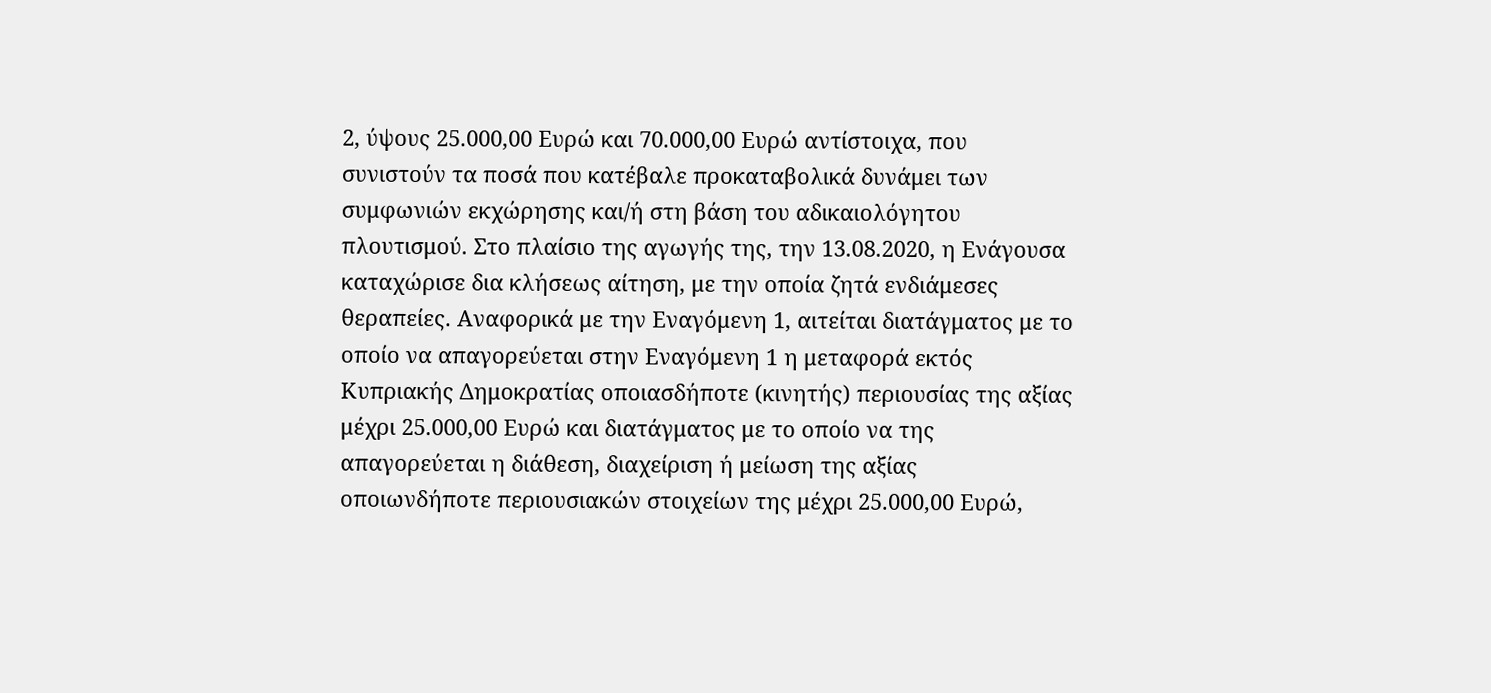2, ύψους 25.000,00 Ευρώ και 70.000,00 Ευρώ αντίστοιχα, που συνιστούν τα ποσά που κατέβαλε προκαταβολικά δυνάμει των συμφωνιών εκχώρησης και/ή στη βάση του αδικαιολόγητου πλουτισμού. Στο πλαίσιο της αγωγής της, την 13.08.2020, η Ενάγουσα καταχώρισε δια κλήσεως αίτηση, με την οποία ζητά ενδιάμεσες θεραπείες. Αναφορικά με την Εναγόμενη 1, αιτείται διατάγματος με το οποίο να απαγορεύεται στην Εναγόμενη 1 η μεταφορά εκτός Κυπριακής Δημοκρατίας οποιασδήποτε (κινητής) περιουσίας της αξίας μέχρι 25.000,00 Ευρώ και διατάγματος με το οποίο να της απαγορεύεται η διάθεση, διαχείριση ή μείωση της αξίας οποιωνδήποτε περιουσιακών στοιχείων της μέχρι 25.000,00 Ευρώ,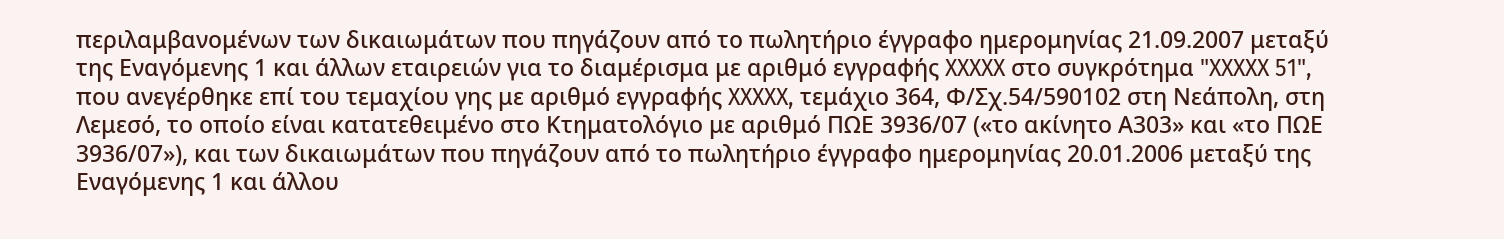περιλαμβανομένων των δικαιωμάτων που πηγάζουν από το πωλητήριο έγγραφο ημερομηνίας 21.09.2007 μεταξύ της Εναγόμενης 1 και άλλων εταιρειών για το διαμέρισμα με αριθμό εγγραφής XXXXX στο συγκρότημα "XXXXX 51", που ανεγέρθηκε επί του τεμαχίου γης με αριθμό εγγραφής XXXXX, τεμάχιο 364, Φ/Σχ.54/590102 στη Νεάπολη, στη Λεμεσό, το οποίο είναι κατατεθειμένο στο Κτηματολόγιο με αριθμό ΠΩΕ 3936/07 («το ακίνητο Α303» και «το ΠΩΕ 3936/07»), και των δικαιωμάτων που πηγάζουν από το πωλητήριο έγγραφο ημερομηνίας 20.01.2006 μεταξύ της Εναγόμενης 1 και άλλου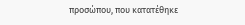προσώπου, που κατατέθηκε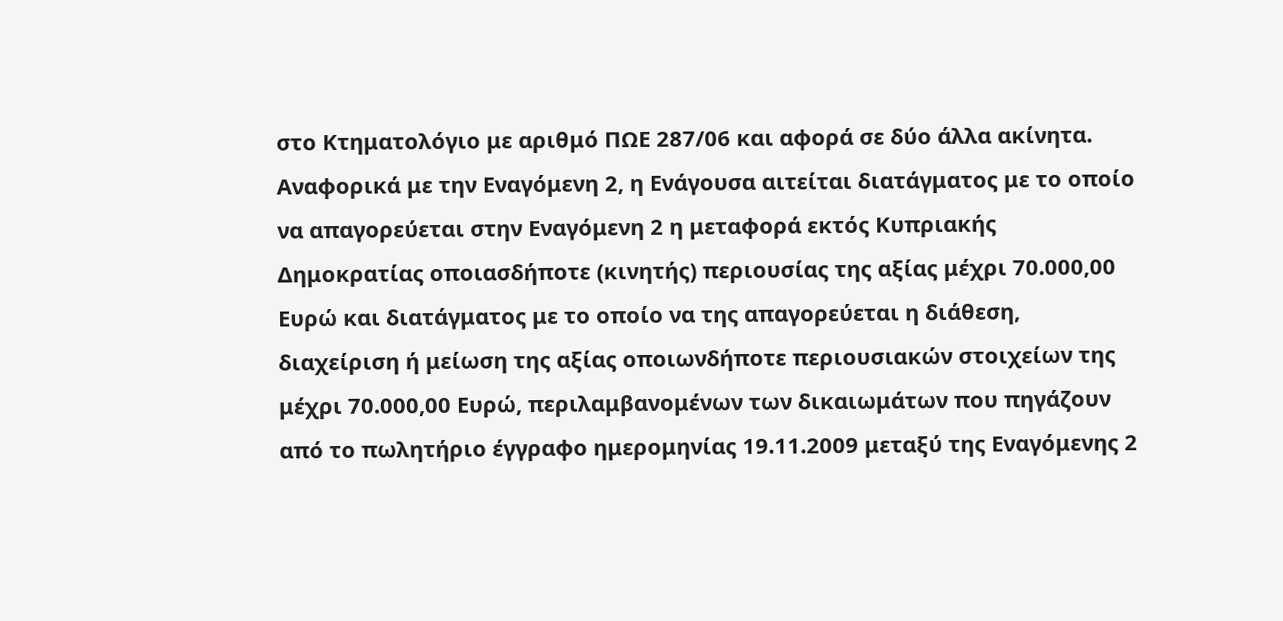στο Κτηματολόγιο με αριθμό ΠΩΕ 287/06 και αφορά σε δύο άλλα ακίνητα. Αναφορικά με την Εναγόμενη 2, η Ενάγουσα αιτείται διατάγματος με το οποίο να απαγορεύεται στην Εναγόμενη 2 η μεταφορά εκτός Κυπριακής Δημοκρατίας οποιασδήποτε (κινητής) περιουσίας της αξίας μέχρι 70.000,00 Ευρώ και διατάγματος με το οποίο να της απαγορεύεται η διάθεση, διαχείριση ή μείωση της αξίας οποιωνδήποτε περιουσιακών στοιχείων της μέχρι 70.000,00 Ευρώ, περιλαμβανομένων των δικαιωμάτων που πηγάζουν από το πωλητήριο έγγραφο ημερομηνίας 19.11.2009 μεταξύ της Εναγόμενης 2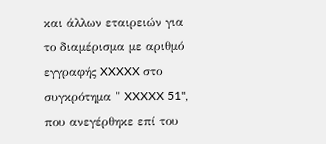και άλλων εταιρειών για το διαμέρισμα με αριθμό εγγραφής XXXXX στο συγκρότημα " XXXXX 51", που ανεγέρθηκε επί του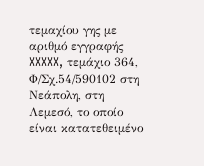τεμαχίου γης με αριθμό εγγραφής XXXXX, τεμάχιο 364, Φ/Σχ.54/590102 στη Νεάπολη, στη Λεμεσό, το οποίο είναι κατατεθειμένο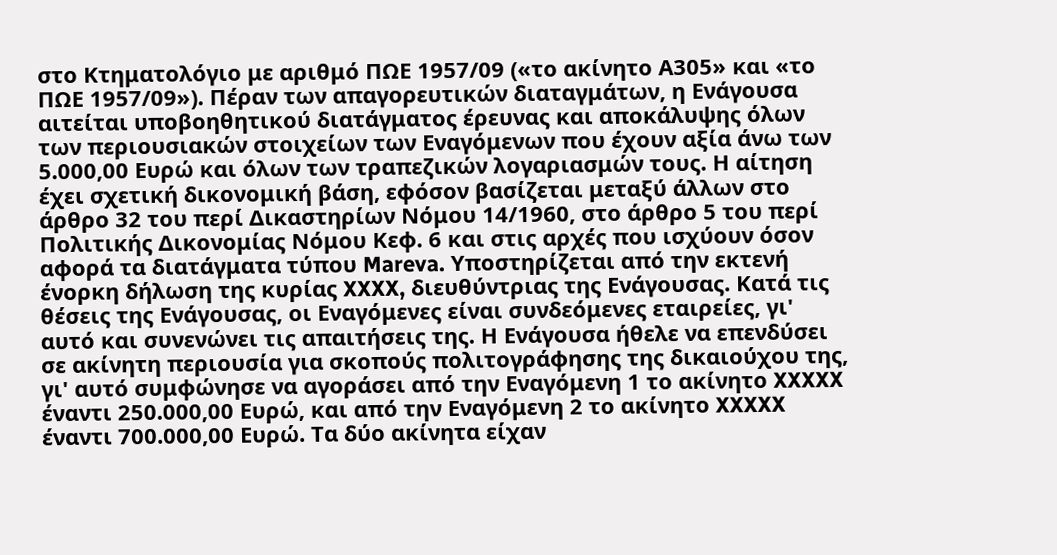στο Κτηματολόγιο με αριθμό ΠΩΕ 1957/09 («το ακίνητο Α305» και «το ΠΩΕ 1957/09»). Πέραν των απαγορευτικών διαταγμάτων, η Ενάγουσα αιτείται υποβοηθητικού διατάγματος έρευνας και αποκάλυψης όλων των περιουσιακών στοιχείων των Εναγόμενων που έχουν αξία άνω των 5.000,00 Ευρώ και όλων των τραπεζικών λογαριασμών τους. Η αίτηση έχει σχετική δικονομική βάση, εφόσον βασίζεται μεταξύ άλλων στο άρθρο 32 του περί Δικαστηρίων Νόμου 14/1960, στο άρθρο 5 του περί Πολιτικής Δικονομίας Νόμου Κεφ. 6 και στις αρχές που ισχύουν όσον αφορά τα διατάγματα τύπου Mareva. Υποστηρίζεται από την εκτενή ένορκη δήλωση της κυρίας XXXX, διευθύντριας της Ενάγουσας. Κατά τις θέσεις της Ενάγουσας, οι Εναγόμενες είναι συνδεόμενες εταιρείες, γι' αυτό και συνενώνει τις απαιτήσεις της. Η Ενάγουσα ήθελε να επενδύσει σε ακίνητη περιουσία για σκοπούς πολιτογράφησης της δικαιούχου της, γι' αυτό συμφώνησε να αγοράσει από την Εναγόμενη 1 το ακίνητο XXXXX έναντι 250.000,00 Ευρώ, και από την Εναγόμενη 2 το ακίνητο XXXXX έναντι 700.000,00 Ευρώ. Τα δύο ακίνητα είχαν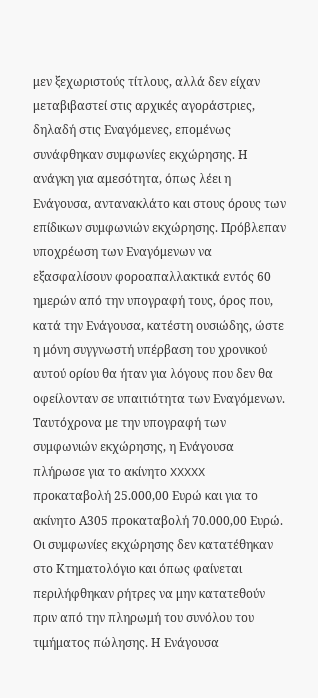μεν ξεχωριστούς τίτλους, αλλά δεν είχαν μεταβιβαστεί στις αρχικές αγοράστριες, δηλαδή στις Εναγόμενες, επομένως συνάφθηκαν συμφωνίες εκχώρησης. Η ανάγκη για αμεσότητα, όπως λέει η Ενάγουσα, αντανακλάτο και στους όρους των επίδικων συμφωνιών εκχώρησης. Πρόβλεπαν υποχρέωση των Εναγόμενων να εξασφαλίσουν φοροαπαλλακτικά εντός 60 ημερών από την υπογραφή τους, όρος που, κατά την Ενάγουσα, κατέστη ουσιώδης, ώστε η μόνη συγγνωστή υπέρβαση του χρονικού αυτού ορίου θα ήταν για λόγους που δεν θα οφείλονταν σε υπαιτιότητα των Εναγόμενων. Ταυτόχρονα με την υπογραφή των συμφωνιών εκχώρησης, η Ενάγουσα πλήρωσε για το ακίνητο XXXXX προκαταβολή 25.000,00 Ευρώ και για το ακίνητο Α305 προκαταβολή 70.000,00 Ευρώ. Οι συμφωνίες εκχώρησης δεν κατατέθηκαν στο Κτηματολόγιο και όπως φαίνεται περιλήφθηκαν ρήτρες να μην κατατεθούν πριν από την πληρωμή του συνόλου του τιμήματος πώλησης. Η Ενάγουσα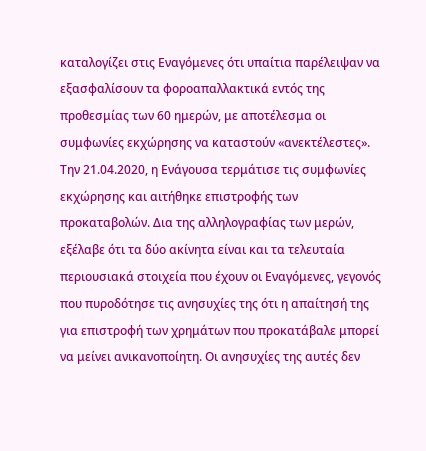καταλογίζει στις Εναγόμενες ότι υπαίτια παρέλειψαν να εξασφαλίσουν τα φοροαπαλλακτικά εντός της προθεσμίας των 60 ημερών, με αποτέλεσμα οι συμφωνίες εκχώρησης να καταστούν «ανεκτέλεστες». Την 21.04.2020, η Ενάγουσα τερμάτισε τις συμφωνίες εκχώρησης και αιτήθηκε επιστροφής των προκαταβολών. Δια της αλληλογραφίας των μερών, εξέλαβε ότι τα δύο ακίνητα είναι και τα τελευταία περιουσιακά στοιχεία που έχουν οι Εναγόμενες, γεγονός που πυροδότησε τις ανησυχίες της ότι η απαίτησή της για επιστροφή των χρημάτων που προκατάβαλε μπορεί να μείνει ανικανοποίητη. Οι ανησυχίες της αυτές δεν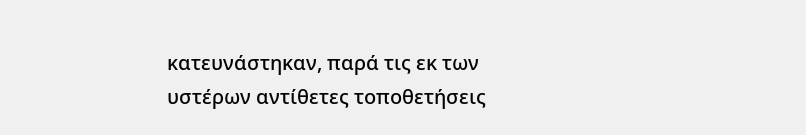κατευνάστηκαν, παρά τις εκ των υστέρων αντίθετες τοποθετήσεις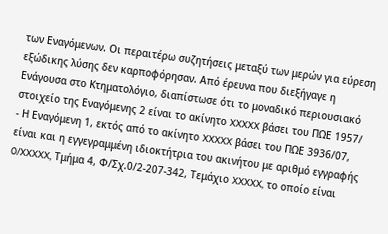των Εναγόμενων. Οι περαιτέρω συζητήσεις μεταξύ των μερών για εύρεση εξώδικης λύσης δεν καρποφόρησαν. Από έρευνα που διεξήγαγε η Ενάγουσα στο Κτηματολόγιο, διαπίστωσε ότι το μοναδικό περιουσιακό στοιχείο της Εναγόμενης 2 είναι το ακίνητο XXXXX βάσει του ΠΩΕ 1957/
- Η Εναγόμενη 1, εκτός από το ακίνητο XXXXX βάσει του ΠΩΕ 3936/07, είναι και η εγγεγραμμένη ιδιοκτήτρια του ακινήτου με αριθμό εγγραφής 0/XXXXX, Τμήμα 4, Φ/Σχ.0/2-207-342, Τεμάχιο XXXXX, το οποίο είναι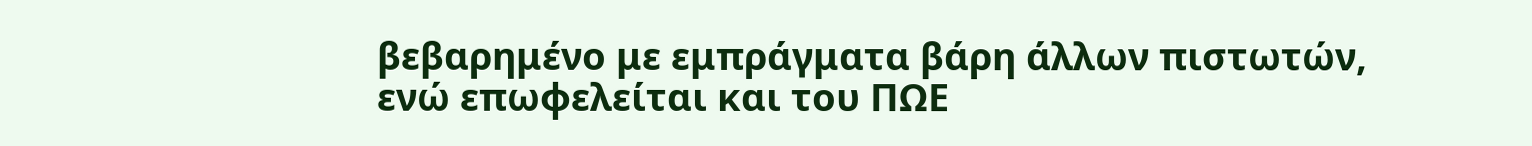βεβαρημένο με εμπράγματα βάρη άλλων πιστωτών, ενώ επωφελείται και του ΠΩΕ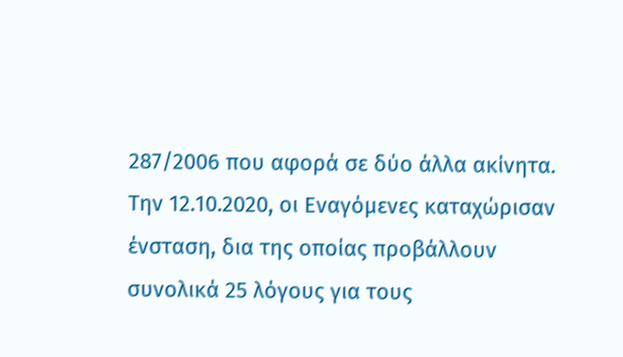287/2006 που αφορά σε δύο άλλα ακίνητα. Την 12.10.2020, οι Εναγόμενες καταχώρισαν ένσταση, δια της οποίας προβάλλουν συνολικά 25 λόγους για τους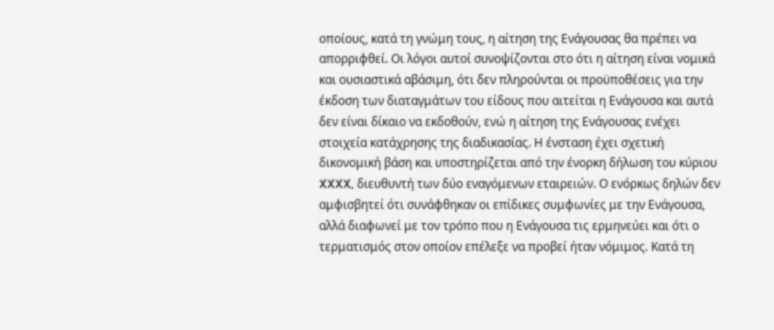οποίους, κατά τη γνώμη τους, η αίτηση της Ενάγουσας θα πρέπει να απορριφθεί. Οι λόγοι αυτοί συνοψίζονται στο ότι η αίτηση είναι νομικά και ουσιαστικά αβάσιμη, ότι δεν πληρούνται οι προϋποθέσεις για την έκδοση των διαταγμάτων του είδους που αιτείται η Ενάγουσα και αυτά δεν είναι δίκαιο να εκδοθούν, ενώ η αίτηση της Ενάγουσας ενέχει στοιχεία κατάχρησης της διαδικασίας. Η ένσταση έχει σχετική δικονομική βάση και υποστηρίζεται από την ένορκη δήλωση του κύριου XXXX, διευθυντή των δύο εναγόμενων εταιρειών. Ο ενόρκως δηλών δεν αμφισβητεί ότι συνάφθηκαν οι επίδικες συμφωνίες με την Ενάγουσα, αλλά διαφωνεί με τον τρόπο που η Ενάγουσα τις ερμηνεύει και ότι ο τερματισμός στον οποίον επέλεξε να προβεί ήταν νόμιμος. Κατά τη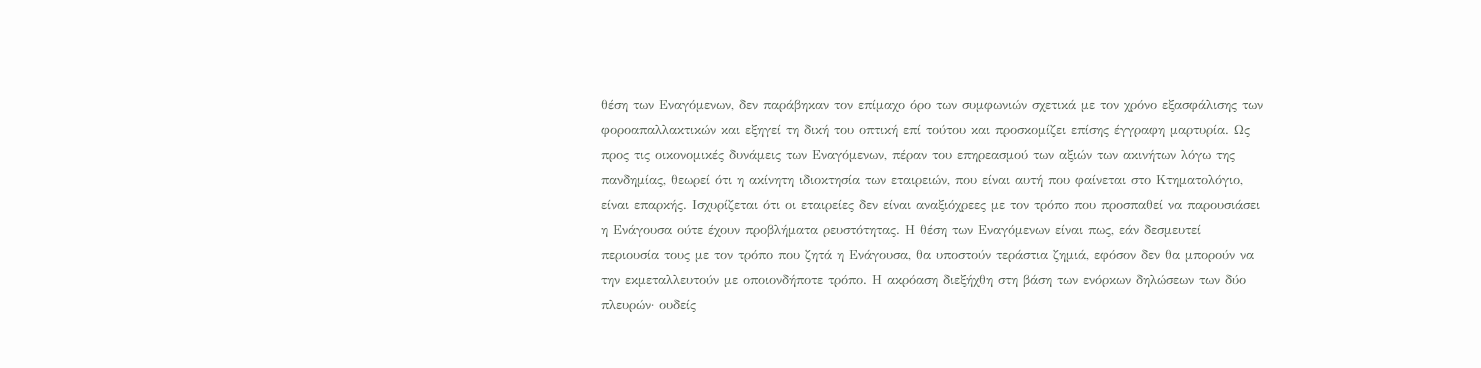θέση των Εναγόμενων, δεν παράβηκαν τον επίμαχο όρο των συμφωνιών σχετικά με τον χρόνο εξασφάλισης των φοροαπαλλακτικών και εξηγεί τη δική του οπτική επί τούτου και προσκομίζει επίσης έγγραφη μαρτυρία. Ως προς τις οικονομικές δυνάμεις των Εναγόμενων, πέραν του επηρεασμού των αξιών των ακινήτων λόγω της πανδημίας, θεωρεί ότι η ακίνητη ιδιοκτησία των εταιρειών, που είναι αυτή που φαίνεται στο Κτηματολόγιο, είναι επαρκής. Ισχυρίζεται ότι οι εταιρείες δεν είναι αναξιόχρεες με τον τρόπο που προσπαθεί να παρουσιάσει η Ενάγουσα ούτε έχουν προβλήματα ρευστότητας. Η θέση των Εναγόμενων είναι πως, εάν δεσμευτεί περιουσία τους με τον τρόπο που ζητά η Ενάγουσα, θα υποστούν τεράστια ζημιά, εφόσον δεν θα μπορούν να την εκμεταλλευτούν με οποιονδήποτε τρόπο. Η ακρόαση διεξήχθη στη βάση των ενόρκων δηλώσεων των δύο πλευρών· ουδείς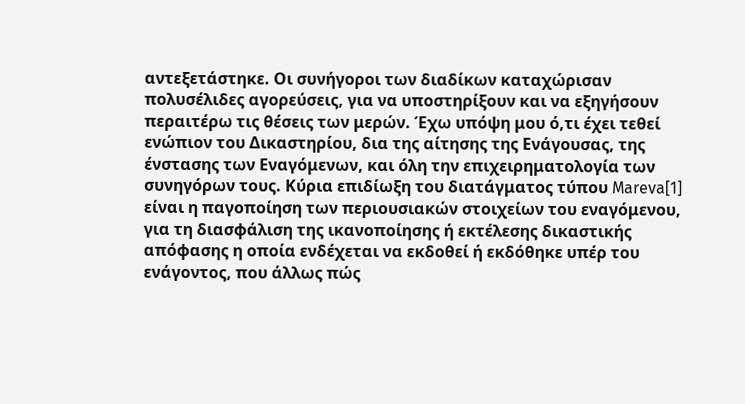αντεξετάστηκε. Οι συνήγοροι των διαδίκων καταχώρισαν πολυσέλιδες αγορεύσεις, για να υποστηρίξουν και να εξηγήσουν περαιτέρω τις θέσεις των μερών. Έχω υπόψη μου ό,τι έχει τεθεί ενώπιον του Δικαστηρίου, δια της αίτησης της Ενάγουσας, της ένστασης των Εναγόμενων, και όλη την επιχειρηματολογία των συνηγόρων τους. Κύρια επιδίωξη του διατάγματος τύπου Mareva[1] είναι η παγοποίηση των περιουσιακών στοιχείων του εναγόμενου, για τη διασφάλιση της ικανοποίησης ή εκτέλεσης δικαστικής απόφασης η οποία ενδέχεται να εκδοθεί ή εκδόθηκε υπέρ του ενάγοντος, που άλλως πώς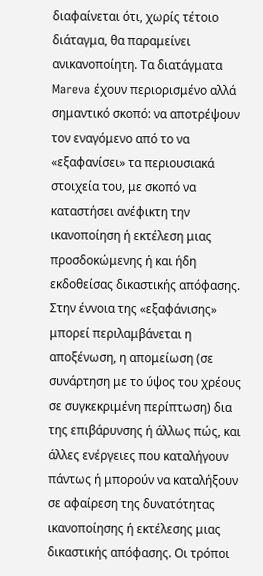διαφαίνεται ότι, χωρίς τέτοιο διάταγμα, θα παραμείνει ανικανοποίητη. Τα διατάγματα Mareva έχουν περιορισμένο αλλά σημαντικό σκοπό: να αποτρέψουν τον εναγόμενο από το να «εξαφανίσει» τα περιουσιακά στοιχεία του, με σκοπό να καταστήσει ανέφικτη την ικανοποίηση ή εκτέλεση μιας προσδοκώμενης ή και ήδη εκδοθείσας δικαστικής απόφασης. Στην έννοια της «εξαφάνισης» μπορεί περιλαμβάνεται η αποξένωση, η απομείωση (σε συνάρτηση με το ύψος του χρέους σε συγκεκριμένη περίπτωση) δια της επιβάρυνσης ή άλλως πώς, και άλλες ενέργειες που καταλήγουν πάντως ή μπορούν να καταλήξουν σε αφαίρεση της δυνατότητας ικανοποίησης ή εκτέλεσης μιας δικαστικής απόφασης. Οι τρόποι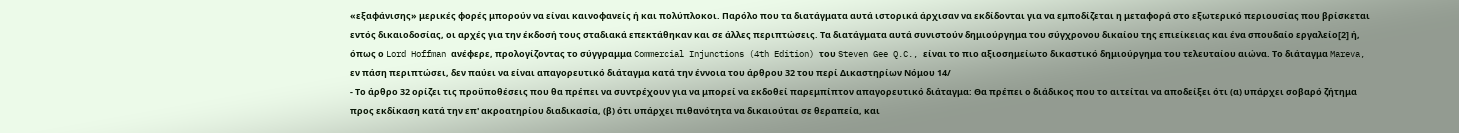«εξαφάνισης» μερικές φορές μπορούν να είναι καινοφανείς ή και πολύπλοκοι. Παρόλο που τα διατάγματα αυτά ιστορικά άρχισαν να εκδίδονται για να εμποδίζεται η μεταφορά στο εξωτερικό περιουσίας που βρίσκεται εντός δικαιοδοσίας, οι αρχές για την έκδοσή τους σταδιακά επεκτάθηκαν και σε άλλες περιπτώσεις. Τα διατάγματα αυτά συνιστούν δημιούργημα του σύγχρονου δικαίου της επιείκειας και ένα σπουδαίο εργαλείο[2] ή, όπως ο Lord Hoffman ανέφερε, προλογίζοντας το σύγγραμμα Commercial Injunctions (4th Edition) του Steven Gee Q.C., είναι το πιο αξιοσημείωτο δικαστικό δημιούργημα του τελευταίου αιώνα. Το διάταγμα Mareva, εν πάση περιπτώσει, δεν παύει να είναι απαγορευτικό διάταγμα κατά την έννοια του άρθρου 32 του περί Δικαστηρίων Νόμου 14/
- Το άρθρο 32 ορίζει τις προϋποθέσεις που θα πρέπει να συντρέχουν για να μπορεί να εκδοθεί παρεμπίπτον απαγορευτικό διάταγμα: Θα πρέπει ο διάδικος που το αιτείται να αποδείξει ότι (α) υπάρχει σoβαρό ζήτημα πρoς εκδίκαση κατά την επ' ακρoατηρίoυ διαδικασία, (β) ότι υπάρχει πιθανότητα να δικαιoύται σε θεραπεία, και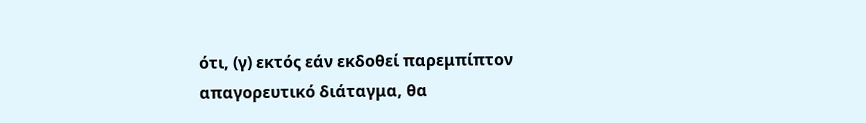ότι, (γ) εκτός εάν εκδoθεί παρεμπίπτoν απαγoρευτικό διάταγμα, θα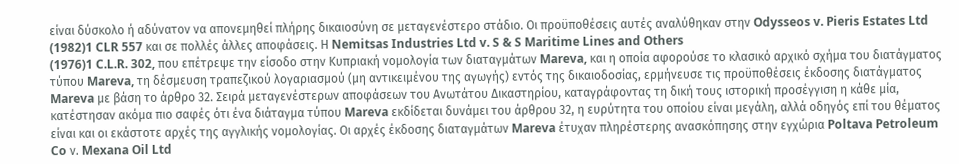είναι δύσκoλo ή αδύνατoν να απoνεμηθεί πλήρης δικαιoσύνη σε μεταγενέστερo στάδιο. Οι προϋποθέσεις αυτές αναλύθηκαν στην Odysseos v. Pieris Estates Ltd
(1982)1 CLR 557 και σε πολλές άλλες αποφάσεις. Η Nemitsas Industries Ltd v. S & S Maritime Lines and Others
(1976)1 C.L.R. 302, που επέτρεψε την είσοδο στην Κυπριακή νομολογία των διαταγμάτων Mareva, και η οποία αφορούσε το κλασικό αρχικό σχήμα του διατάγματος τύπου Mareva, τη δέσμευση τραπεζικού λογαριασμού (μη αντικειμένου της αγωγής) εντός της δικαιοδοσίας, ερμήνευσε τις προϋποθέσεις έκδοσης διατάγματος Mareva με βάση το άρθρο 32. Σειρά μεταγενέστερων αποφάσεων του Ανωτάτου Δικαστηρίου, καταγράφοντας τη δική τους ιστορική προσέγγιση η κάθε μία, κατέστησαν ακόμα πιο σαφές ότι ένα διάταγμα τύπου Mareva εκδίδεται δυνάμει του άρθρου 32, η ευρύτητα του οποίου είναι μεγάλη, αλλά οδηγός επί του θέματος είναι και οι εκάστοτε αρχές της αγγλικής νομολογίας. Οι αρχές έκδοσης διαταγμάτων Mareva έτυχαν πληρέστερης ανασκόπησης στην εγχώρια Poltava Petroleum Co ν. Mexana Oil Ltd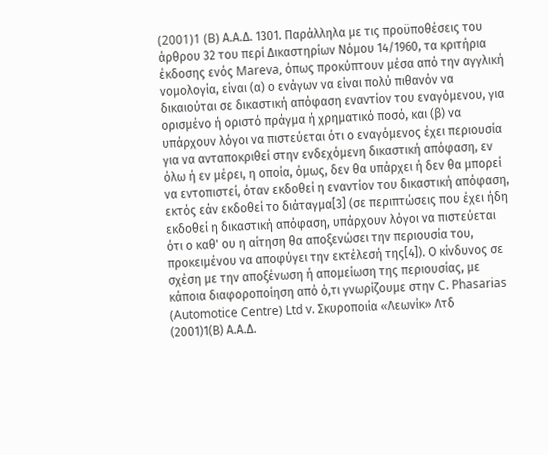(2001)1 (B) Α.Α.Δ. 1301. Παράλληλα με τις προϋποθέσεις του άρθρου 32 του περί Δικαστηρίων Νόμου 14/1960, τα κριτήρια έκδοσης ενός Mareva, όπως προκύπτουν μέσα από την αγγλική νομολογία, είναι (α) ο ενάγων να είναι πολύ πιθανόν να δικαιούται σε δικαστική απόφαση εναντίον του εναγόμενου, για ορισμένο ή οριστό πράγμα ή χρηματικό ποσό, και (β) να υπάρχουν λόγοι να πιστεύεται ότι ο εναγόμενος έχει περιουσία για να ανταποκριθεί στην ενδεχόμενη δικαστική απόφαση, εν όλω ή εν μέρει, η οποία, όμως, δεν θα υπάρχει ή δεν θα μπορεί να εντοπιστεί, όταν εκδοθεί η εναντίον του δικαστική απόφαση, εκτός εάν εκδοθεί το διάταγμα[3] (σε περιπτώσεις που έχει ήδη εκδοθεί η δικαστική απόφαση, υπάρχουν λόγοι να πιστεύεται ότι ο καθ' ου η αίτηση θα αποξενώσει την περιουσία του, προκειμένου να αποφύγει την εκτέλεσή της[4]). Ο κίνδυνος σε σχέση με την αποξένωση ή απομείωση της περιουσίας, με κάποια διαφοροποίηση από ό,τι γνωρίζουμε στην C. Phasarias (Automotice Centre) Ltd v. Σκυροποιία «Λεωνίκ» Λτδ
(2001)1(Β) Α.Α.Δ.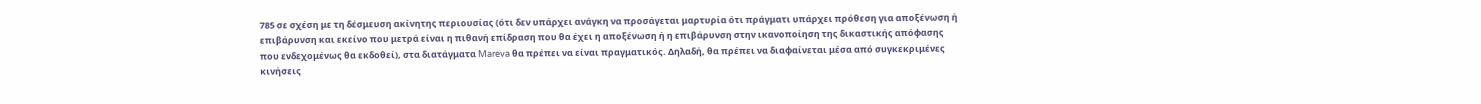785 σε σχέση με τη δέσμευση ακίνητης περιουσίας (ότι δεν υπάρχει ανάγκη να προσάγεται μαρτυρία ότι πράγματι υπάρχει πρόθεση για αποξένωση ή επιβάρυνση και εκείνο που μετρά είναι η πιθανή επίδραση που θα έχει η αποξένωση ή η επιβάρυνση στην ικανοποίηση της δικαστικής απόφασης που ενδεχομένως θα εκδοθεί), στα διατάγματα Mareva θα πρέπει να είναι πραγματικός. Δηλαδή, θα πρέπει να διαφαίνεται μέσα από συγκεκριμένες κινήσεις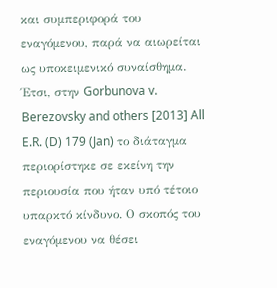και συμπεριφορά του εναγόμενου, παρά να αιωρείται ως υποκειμενικό συναίσθημα. Έτσι, στην Gorbunova v. Berezovsky and others [2013] All E.R. (D) 179 (Jan) το διάταγμα περιορίστηκε σε εκείνη την περιουσία που ήταν υπό τέτοιο υπαρκτό κίνδυνο. Ο σκοπός του εναγόμενου να θέσει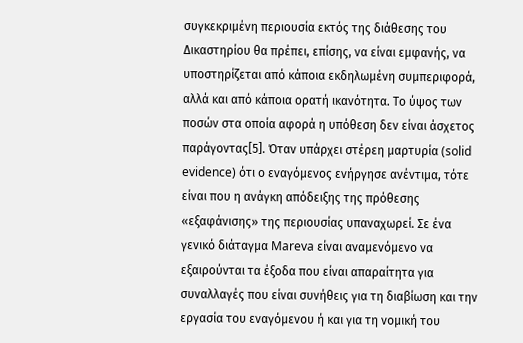συγκεκριμένη περιουσία εκτός της διάθεσης του Δικαστηρίου θα πρέπει, επίσης, να είναι εμφανής, να υποστηρίζεται από κάποια εκδηλωμένη συμπεριφορά, αλλά και από κάποια ορατή ικανότητα. Το ύψος των ποσών στα οποία αφορά η υπόθεση δεν είναι άσχετος παράγοντας[5]. Όταν υπάρχει στέρεη μαρτυρία (solid evidence) ότι ο εναγόμενος ενήργησε ανέντιμα, τότε είναι που η ανάγκη απόδειξης της πρόθεσης «εξαφάνισης» της περιουσίας υπαναχωρεί. Σε ένα γενικό διάταγμα Mareva είναι αναμενόμενο να εξαιρούνται τα έξοδα που είναι απαραίτητα για συναλλαγές που είναι συνήθεις για τη διαβίωση και την εργασία του εναγόμενου ή και για τη νομική του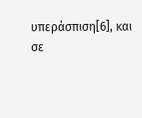υπεράσπιση[6], και σε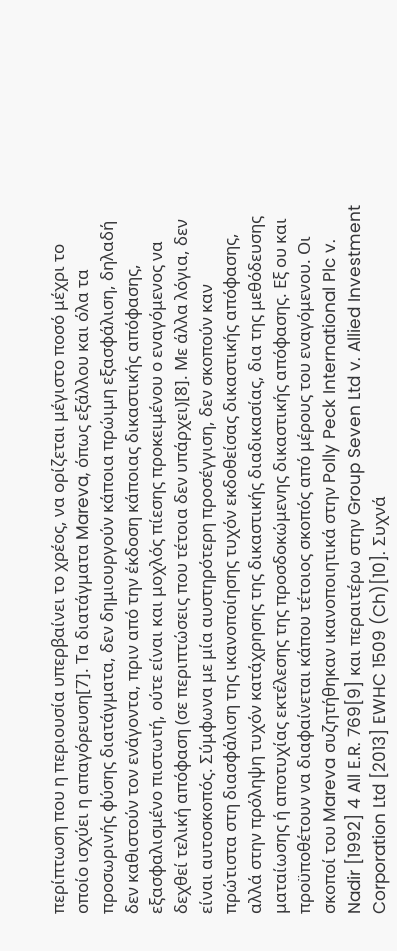περίπτωση που η περιουσία υπερβαίνει το χρέος, να ορίζεται μέγιστο ποσό μέχρι το οποίο ισχύει η απαγόρευση[7]. Τα διατάγματα Mareva, όπως εξάλλου και όλα τα προσωρινής φύσης διατάγματα, δεν δημιουργούν κάποια πρώιμη εξασφάλιση, δηλαδή δεν καθιστούν τον ενάγοντα, πριν από την έκδοση κάποιας δικαστικής απόφασης, εξασφαλισμένο πιστωτή, ούτε είναι και μοχλός πίεσης προκειμένου ο εναγόμενος να δεχθεί τελική απόφαση (σε περιπτώσεις που τέτοια δεν υπάρχει)[8]. Με άλλα λόγια, δεν είναι αυτοσκοπός. Σύμφωνα με μία αυστηρότερη προσέγγιση, δεν σκοπούν καν πρώτιστα στη διασφάλιση της ικανοποίησης τυχόν εκδοθείσας δικαστικής απόφασης, αλλά στην πρόληψη τυχόν κατάχρησης της δικαστικής διαδικασίας, δια της μεθόδευσης ματαίωσης ή αποτυχίας εκτέλεσης της προσδοκώμενης δικαστικής απόφασης. Εξ ου και προϋποθέτουν να διαφαίνεται κάπου τέτοιος σκοπός από μέρους του εναγόμενου. Οι σκοποί του Mareva συζητήθηκαν ικανοποιητικά στην Polly Peck International Plc v. Nadir [1992] 4 All E.R. 769[9] και περαιτέρω στην Group Seven Ltd v. Allied Investment Corporation Ltd [2013] EWHC 1509 (Ch)[10]. Συχνά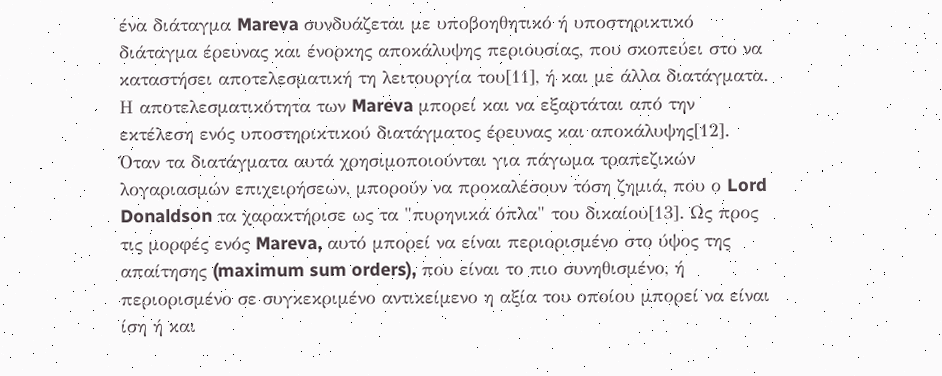ένα διάταγμα Mareva συνδυάζεται με υποβοηθητικό ή υποστηρικτικό διάταγμα έρευνας και ένορκης αποκάλυψης περιουσίας, που σκοπεύει στο να καταστήσει αποτελεσματική τη λειτουργία του[11], ή και με άλλα διατάγματα. Η αποτελεσματικότητα των Mareva μπορεί και να εξαρτάται από την εκτέλεση ενός υποστηρικτικού διατάγματος έρευνας και αποκάλυψης[12]. Όταν τα διατάγματα αυτά χρησιμοποιούνται για πάγωμα τραπεζικών λογαριασμών επιχειρήσεων, μπορούν να προκαλέσουν τόση ζημιά, που ο Lord Donaldson τα χαρακτήρισε ως τα "πυρηνικά όπλα" του δικαίου[13]. Ως προς τις μορφές ενός Mareva, αυτό μπορεί να είναι περιορισμένο στο ύψος της απαίτησης (maximum sum orders), που είναι το πιο συνηθισμένο, ή περιορισμένο σε συγκεκριμένο αντικείμενο η αξία του οποίου μπορεί να είναι ίση ή και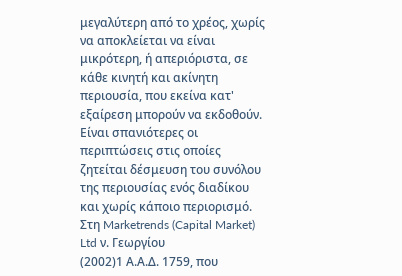μεγαλύτερη από το χρέος, χωρίς να αποκλείεται να είναι μικρότερη, ή απεριόριστα, σε κάθε κινητή και ακίνητη περιουσία, που εκείνα κατ' εξαίρεση μπορούν να εκδοθούν. Είναι σπανιότερες οι περιπτώσεις στις οποίες ζητείται δέσμευση του συνόλου της περιουσίας ενός διαδίκου και χωρίς κάποιο περιορισμό. Στη Marketrends (Capital Market) Ltd ν. Γεωργίου
(2002)1 Α.Α.Δ. 1759, που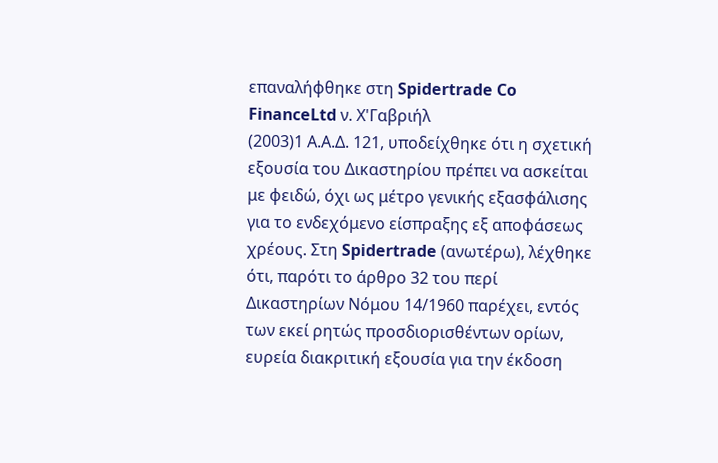επαναλήφθηκε στη Spidertrade Co FinanceLtd ν. Χ'Γαβριήλ
(2003)1 Α.Α.Δ. 121, υποδείχθηκε ότι η σχετική εξουσία του Δικαστηρίου πρέπει να ασκείται με φειδώ, όχι ως μέτρο γενικής εξασφάλισης για το ενδεχόμενο είσπραξης εξ αποφάσεως χρέους. Στη Spidertrade (ανωτέρω), λέχθηκε ότι, παρότι το άρθρο 32 του περί Δικαστηρίων Νόμου 14/1960 παρέχει, εντός των εκεί ρητώς προσδιορισθέντων ορίων, ευρεία διακριτική εξουσία για την έκδοση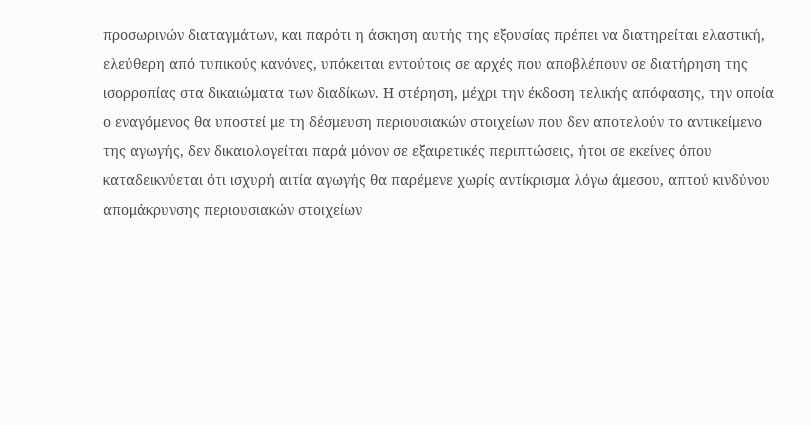προσωρινών διαταγμάτων, και παρότι η άσκηση αυτής της εξουσίας πρέπει να διατηρείται ελαστική, ελεύθερη από τυπικούς κανόνες, υπόκειται εντούτοις σε αρχές που αποβλέπουν σε διατήρηση της ισορροπίας στα δικαιώματα των διαδίκων. Η στέρηση, μέχρι την έκδοση τελικής απόφασης, την οποία ο εναγόμενος θα υποστεί με τη δέσμευση περιουσιακών στοιχείων που δεν αποτελούν το αντικείμενο της αγωγής, δεν δικαιολογείται παρά μόνον σε εξαιρετικές περιπτώσεις, ήτοι σε εκείνες όπου καταδεικνύεται ότι ισχυρή αιτία αγωγής θα παρέμενε χωρίς αντίκρισμα λόγω άμεσου, απτού κινδύνου απομάκρυνσης περιουσιακών στοιχείων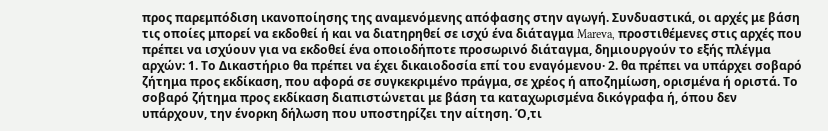προς παρεμπόδιση ικανοποίησης της αναμενόμενης απόφασης στην αγωγή. Συνδυαστικά, οι αρχές με βάση τις οποίες μπορεί να εκδοθεί ή και να διατηρηθεί σε ισχύ ένα διάταγμα Mareva, προστιθέμενες στις αρχές που πρέπει να ισχύουν για να εκδοθεί ένα οποιοδήποτε προσωρινό διάταγμα, δημιουργούν το εξής πλέγμα αρχών: 1. Το Δικαστήριο θα πρέπει να έχει δικαιοδοσία επί του εναγόμενου· 2. θα πρέπει να υπάρχει σοβαρό ζήτημα προς εκδίκαση, που αφορά σε συγκεκριμένο πράγμα, σε χρέος ή αποζημίωση, ορισμένα ή οριστά. Το σοβαρό ζήτημα προς εκδίκαση διαπιστώνεται με βάση τα καταχωρισμένα δικόγραφα ή, όπου δεν υπάρχουν, την ένορκη δήλωση που υποστηρίζει την αίτηση. Ό,τι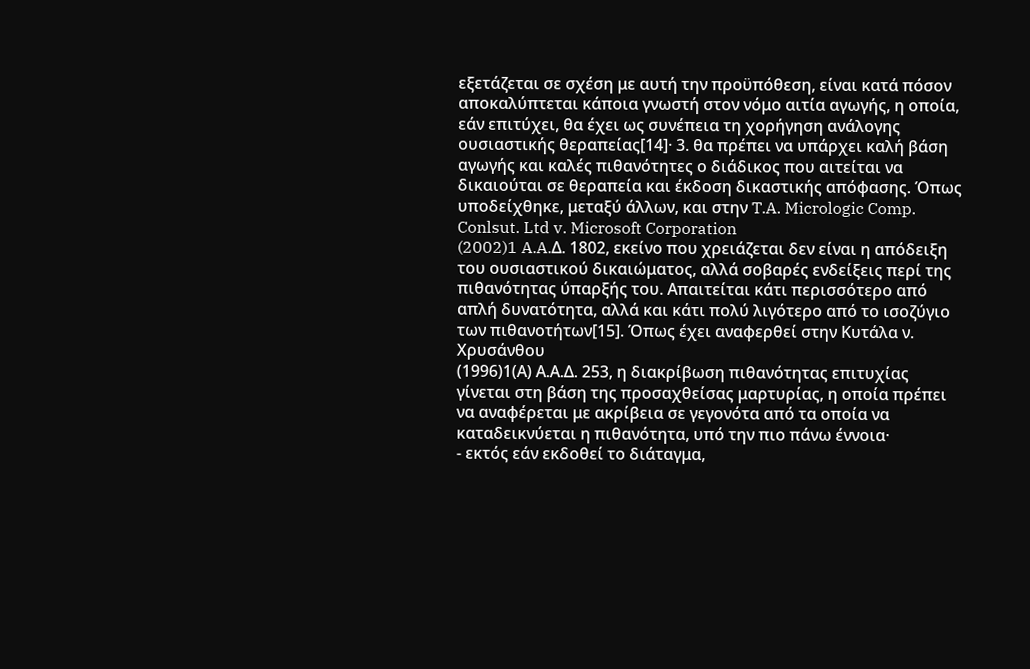εξετάζεται σε σχέση με αυτή την προϋπόθεση, είναι κατά πόσον αποκαλύπτεται κάποια γνωστή στον νόμο αιτία αγωγής, η οποία, εάν επιτύχει, θα έχει ως συνέπεια τη χορήγηση ανάλογης ουσιαστικής θεραπείας[14]· 3. θα πρέπει να υπάρχει καλή βάση αγωγής και καλές πιθανότητες ο διάδικος που αιτείται να δικαιούται σε θεραπεία και έκδοση δικαστικής απόφασης. Όπως υποδείχθηκε, μεταξύ άλλων, και στην T.A. Micrologic Comp. Conlsut. Ltd v. Microsoft Corporation
(2002)1 A.A.Δ. 1802, εκείνο που χρειάζεται δεν είναι η απόδειξη του ουσιαστικού δικαιώματος, αλλά σοβαρές ενδείξεις περί της πιθανότητας ύπαρξής του. Απαιτείται κάτι περισσότερο από απλή δυνατότητα, αλλά και κάτι πολύ λιγότερο από το ισοζύγιο των πιθανοτήτων[15]. Όπως έχει αναφερθεί στην Κυτάλα ν. Χρυσάνθου
(1996)1(Α) Α.Α.Δ. 253, η διακρίβωση πιθανότητας επιτυχίας γίνεται στη βάση της προσαχθείσας μαρτυρίας, η οποία πρέπει να αναφέρεται με ακρίβεια σε γεγονότα από τα οποία να καταδεικνύεται η πιθανότητα, υπό την πιο πάνω έννοια·
- εκτός εάν εκδοθεί το διάταγμα,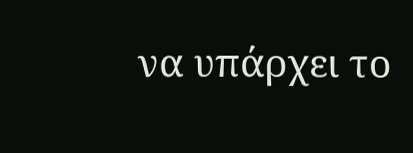να υπάρχει το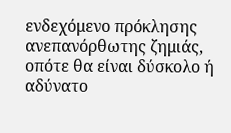ενδεχόμενο πρόκλησης ανεπανόρθωτης ζημιάς, οπότε θα είναι δύσκολο ή αδύνατο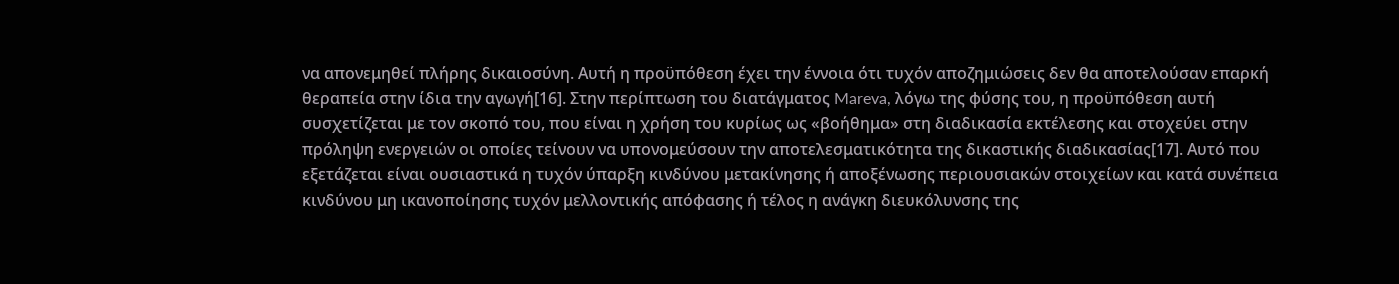να απονεμηθεί πλήρης δικαιοσύνη. Αυτή η προϋπόθεση έχει την έννοια ότι τυχόν αποζημιώσεις δεν θα αποτελούσαν επαρκή θεραπεία στην ίδια την αγωγή[16]. Στην περίπτωση του διατάγματος Mareva, λόγω της φύσης του, η προϋπόθεση αυτή συσχετίζεται με τον σκοπό του, που είναι η χρήση του κυρίως ως «βοήθημα» στη διαδικασία εκτέλεσης και στοχεύει στην πρόληψη ενεργειών οι οποίες τείνουν να υπονομεύσουν την αποτελεσματικότητα της δικαστικής διαδικασίας[17]. Αυτό που εξετάζεται είναι ουσιαστικά η τυχόν ύπαρξη κινδύνου μετακίνησης ή αποξένωσης περιουσιακών στοιχείων και κατά συνέπεια κινδύνου μη ικανοποίησης τυχόν μελλοντικής απόφασης ή τέλος η ανάγκη διευκόλυνσης της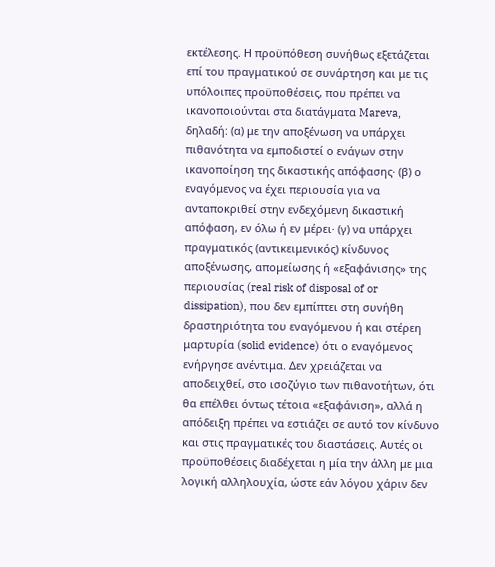εκτέλεσης. Η προϋπόθεση συνήθως εξετάζεται επί του πραγματικού σε συνάρτηση και με τις υπόλοιπες προϋποθέσεις, που πρέπει να ικανοποιούνται στα διατάγματα Mareva, δηλαδή: (α) με την αποξένωση να υπάρχει πιθανότητα να εμποδιστεί ο ενάγων στην ικανοποίηση της δικαστικής απόφασης· (β) ο εναγόμενος να έχει περιουσία για να ανταποκριθεί στην ενδεχόμενη δικαστική απόφαση, εν όλω ή εν μέρει· (γ) να υπάρχει πραγματικός (αντικειμενικός) κίνδυνος αποξένωσης, απομείωσης ή «εξαφάνισης» της περιουσίας (real risk of disposal of or dissipation), που δεν εμπίπτει στη συνήθη δραστηριότητα του εναγόμενου ή και στέρεη μαρτυρία (solid evidence) ότι ο εναγόμενος ενήργησε ανέντιμα. Δεν χρειάζεται να αποδειχθεί, στο ισοζύγιο των πιθανοτήτων, ότι θα επέλθει όντως τέτοια «εξαφάνιση», αλλά η απόδειξη πρέπει να εστιάζει σε αυτό τον κίνδυνο και στις πραγματικές του διαστάσεις. Αυτές οι προϋποθέσεις διαδέχεται η μία την άλλη με μια λογική αλληλουχία, ώστε εάν λόγου χάριν δεν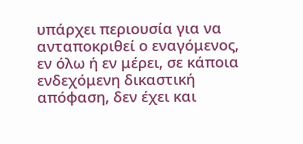υπάρχει περιουσία για να ανταποκριθεί ο εναγόμενος, εν όλω ή εν μέρει, σε κάποια ενδεχόμενη δικαστική απόφαση, δεν έχει και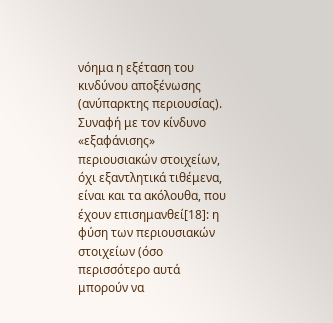νόημα η εξέταση του κινδύνου αποξένωσης (ανύπαρκτης περιουσίας). Συναφή με τον κίνδυνο «εξαφάνισης» περιουσιακών στοιχείων, όχι εξαντλητικά τιθέμενα, είναι και τα ακόλουθα, που έχουν επισημανθεί[18]: η φύση των περιουσιακών στοιχείων (όσο περισσότερο αυτά μπορούν να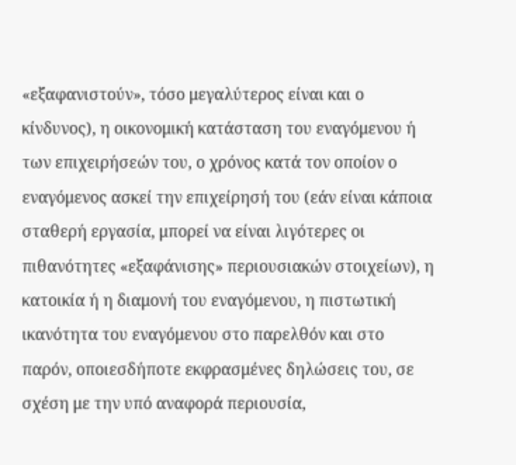«εξαφανιστούν», τόσο μεγαλύτερος είναι και ο κίνδυνος), η οικονομική κατάσταση του εναγόμενου ή των επιχειρήσεών του, ο χρόνος κατά τον οποίον ο εναγόμενος ασκεί την επιχείρησή του (εάν είναι κάποια σταθερή εργασία, μπορεί να είναι λιγότερες οι πιθανότητες «εξαφάνισης» περιουσιακών στοιχείων), η κατοικία ή η διαμονή του εναγόμενου, η πιστωτική ικανότητα του εναγόμενου στο παρελθόν και στο παρόν, οποιεσδήποτε εκφρασμένες δηλώσεις του, σε σχέση με την υπό αναφορά περιουσία,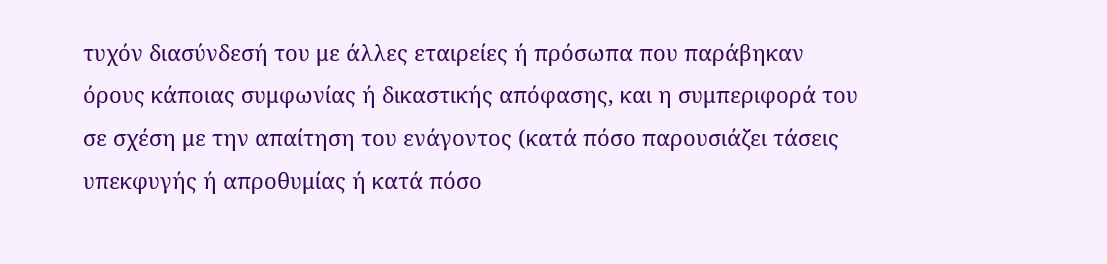τυχόν διασύνδεσή του με άλλες εταιρείες ή πρόσωπα που παράβηκαν όρους κάποιας συμφωνίας ή δικαστικής απόφασης, και η συμπεριφορά του σε σχέση με την απαίτηση του ενάγοντος (κατά πόσο παρουσιάζει τάσεις υπεκφυγής ή απροθυμίας ή κατά πόσο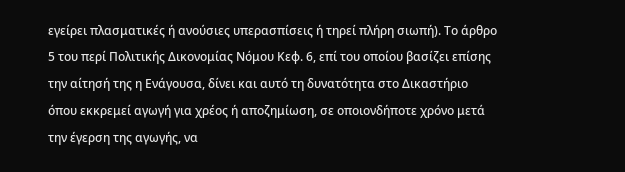εγείρει πλασματικές ή ανούσιες υπερασπίσεις ή τηρεί πλήρη σιωπή). Το άρθρο 5 του περί Πολιτικής Δικονομίας Νόμου Κεφ. 6, επί του οποίου βασίζει επίσης την αίτησή της η Ενάγουσα, δίνει και αυτό τη δυνατότητα στο Δικαστήριο όπου εκκρεμεί αγωγή για χρέος ή αποζημίωση, σε οποιονδήποτε χρόνο μετά την έγερση της αγωγής, να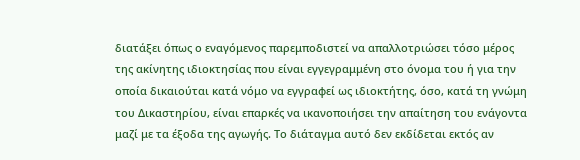διατάξει όπως ο εναγόμενος παρεμποδιστεί να απαλλοτριώσει τόσο μέρος της ακίνητης ιδιοκτησίας που είναι εγγεγραμμένη στο όνομα του ή για την οποία δικαιούται κατά νόμο να εγγραφεί ως ιδιοκτήτης, όσο, κατά τη γνώμη του Δικαστηρίου, είναι επαρκές να ικανοποιήσει την απαίτηση του ενάγοντα μαζί με τα έξοδα της αγωγής. Το διάταγμα αυτό δεν εκδίδεται εκτός αν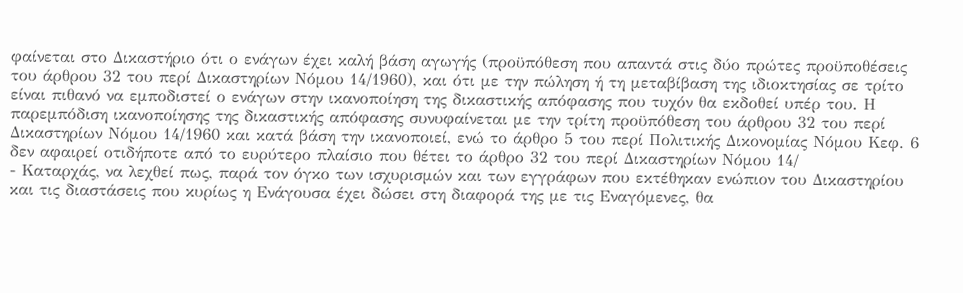φαίνεται στο Δικαστήριο ότι ο ενάγων έχει καλή βάση αγωγής (προϋπόθεση που απαντά στις δύο πρώτες προϋποθέσεις του άρθρου 32 του περί Δικαστηρίων Νόμου 14/1960), και ότι με την πώληση ή τη μεταβίβαση της ιδιοκτησίας σε τρίτο είναι πιθανό να εμποδιστεί ο ενάγων στην ικανοποίηση της δικαστικής απόφασης που τυχόν θα εκδοθεί υπέρ του. Η παρεμπόδιση ικανοποίησης της δικαστικής απόφασης συνυφαίνεται με την τρίτη προϋπόθεση του άρθρου 32 του περί Δικαστηρίων Νόμου 14/1960 και κατά βάση την ικανοποιεί, ενώ το άρθρο 5 του περί Πολιτικής Δικονομίας Νόμου Κεφ. 6 δεν αφαιρεί οτιδήποτε από το ευρύτερο πλαίσιο που θέτει το άρθρο 32 του περί Δικαστηρίων Νόμου 14/
- Καταρχάς, να λεχθεί πως, παρά τον όγκο των ισχυρισμών και των εγγράφων που εκτέθηκαν ενώπιον του Δικαστηρίου και τις διαστάσεις που κυρίως η Ενάγουσα έχει δώσει στη διαφορά της με τις Εναγόμενες, θα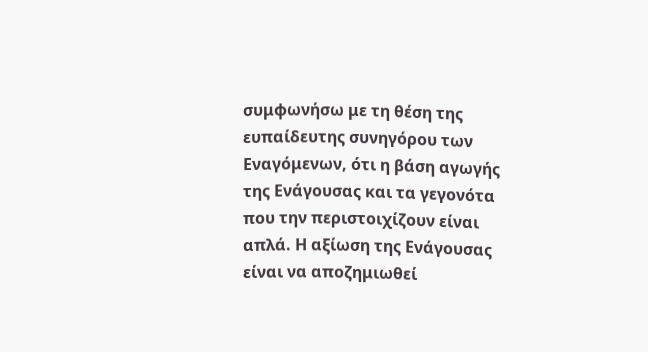συμφωνήσω με τη θέση της ευπαίδευτης συνηγόρου των Εναγόμενων, ότι η βάση αγωγής της Ενάγουσας και τα γεγονότα που την περιστοιχίζουν είναι απλά. Η αξίωση της Ενάγουσας είναι να αποζημιωθεί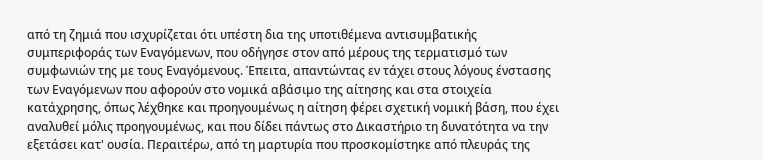από τη ζημιά που ισχυρίζεται ότι υπέστη δια της υποτιθέμενα αντισυμβατικής συμπεριφοράς των Εναγόμενων, που οδήγησε στον από μέρους της τερματισμό των συμφωνιών της με τους Εναγόμενους. Έπειτα, απαντώντας εν τάχει στους λόγους ένστασης των Εναγόμενων που αφορούν στο νομικά αβάσιμο της αίτησης και στα στοιχεία κατάχρησης, όπως λέχθηκε και προηγουμένως η αίτηση φέρει σχετική νομική βάση, που έχει αναλυθεί μόλις προηγουμένως, και που δίδει πάντως στο Δικαστήριο τη δυνατότητα να την εξετάσει κατ' ουσία. Περαιτέρω, από τη μαρτυρία που προσκομίστηκε από πλευράς της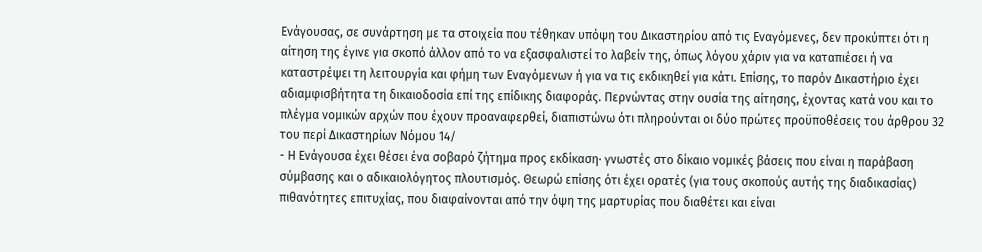Ενάγουσας, σε συνάρτηση με τα στοιχεία που τέθηκαν υπόψη του Δικαστηρίου από τις Εναγόμενες, δεν προκύπτει ότι η αίτηση της έγινε για σκοπό άλλον από το να εξασφαλιστεί το λαβείν της, όπως λόγου χάριν για να καταπιέσει ή να καταστρέψει τη λειτουργία και φήμη των Εναγόμενων ή για να τις εκδικηθεί για κάτι. Επίσης, το παρόν Δικαστήριο έχει αδιαμφισβήτητα τη δικαιοδοσία επί της επίδικης διαφοράς. Περνώντας στην ουσία της αίτησης, έχοντας κατά νου και το πλέγμα νομικών αρχών που έχουν προαναφερθεί, διαπιστώνω ότι πληρούνται οι δύο πρώτες προϋποθέσεις του άρθρου 32 του περί Δικαστηρίων Νόμου 14/
- Η Ενάγουσα έχει θέσει ένα σοβαρό ζήτημα προς εκδίκαση· γνωστές στο δίκαιο νομικές βάσεις που είναι η παράβαση σύμβασης και ο αδικαιολόγητος πλουτισμός. Θεωρώ επίσης ότι έχει ορατές (για τους σκοπούς αυτής της διαδικασίας) πιθανότητες επιτυχίας, που διαφαίνονται από την όψη της μαρτυρίας που διαθέτει και είναι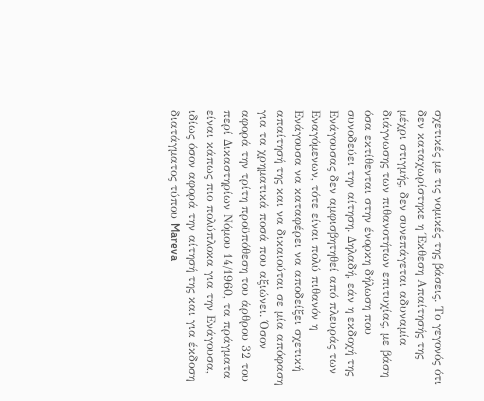σχετικές με τις νομικές της βάσεις. Το γεγονός ότι δεν καταχωρίστηκε η Έκθεση Απαίτησής της μέχρι στιγμής, δεν συνεπάγεται αδυναμία διάγνωσης των πιθανοτήτων επιτυχίας, με βάση όσα εκτίθενται στην ένορκη δήλωση που συνοδεύει την αίτηση. Δηλαδή, εάν η εκδοχή της Ενάγουσας δεν αμφισβητηθεί από πλευράς των Εναγόμενων, τότε είναι πολύ πιθανόν η Ενάγουσα να καταφέρει να αποδείξει σχετική απαίτησή της και να δικαιούται σε μία απόφαση για τα χρηματικά ποσά που αξιώνει. Όσον αφορά την τρίτη προϋπόθεση του άρθρου 32 του περί Δικαστηρίων Νόμου 14/1960, τα πράγματα είναι κάπως πιο πολύπλοκα για την Ενάγουσα, ιδίως όσον αφορά την αίτησή της και για έκδοση διατάγματος τύπου Mareva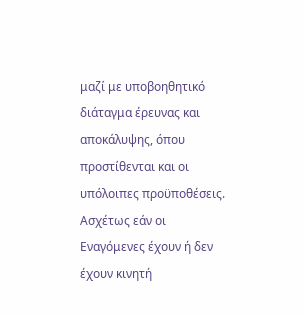μαζί με υποβοηθητικό διάταγμα έρευνας και αποκάλυψης, όπου προστίθενται και οι υπόλοιπες προϋποθέσεις. Ασχέτως εάν οι Εναγόμενες έχουν ή δεν έχουν κινητή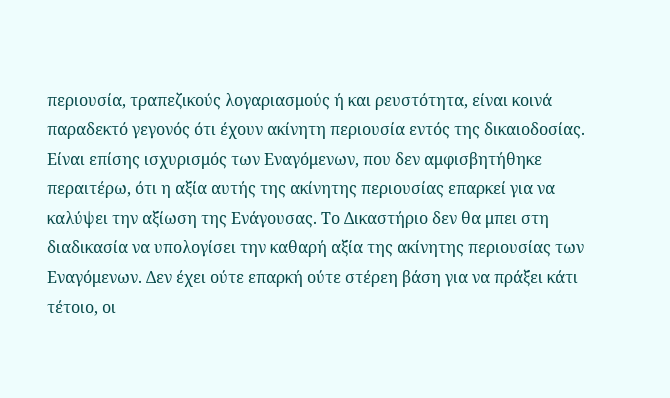περιουσία, τραπεζικούς λογαριασμούς ή και ρευστότητα, είναι κοινά παραδεκτό γεγονός ότι έχουν ακίνητη περιουσία εντός της δικαιοδοσίας. Είναι επίσης ισχυρισμός των Εναγόμενων, που δεν αμφισβητήθηκε περαιτέρω, ότι η αξία αυτής της ακίνητης περιουσίας επαρκεί για να καλύψει την αξίωση της Ενάγουσας. Το Δικαστήριο δεν θα μπει στη διαδικασία να υπολογίσει την καθαρή αξία της ακίνητης περιουσίας των Εναγόμενων. Δεν έχει ούτε επαρκή ούτε στέρεη βάση για να πράξει κάτι τέτοιο, οι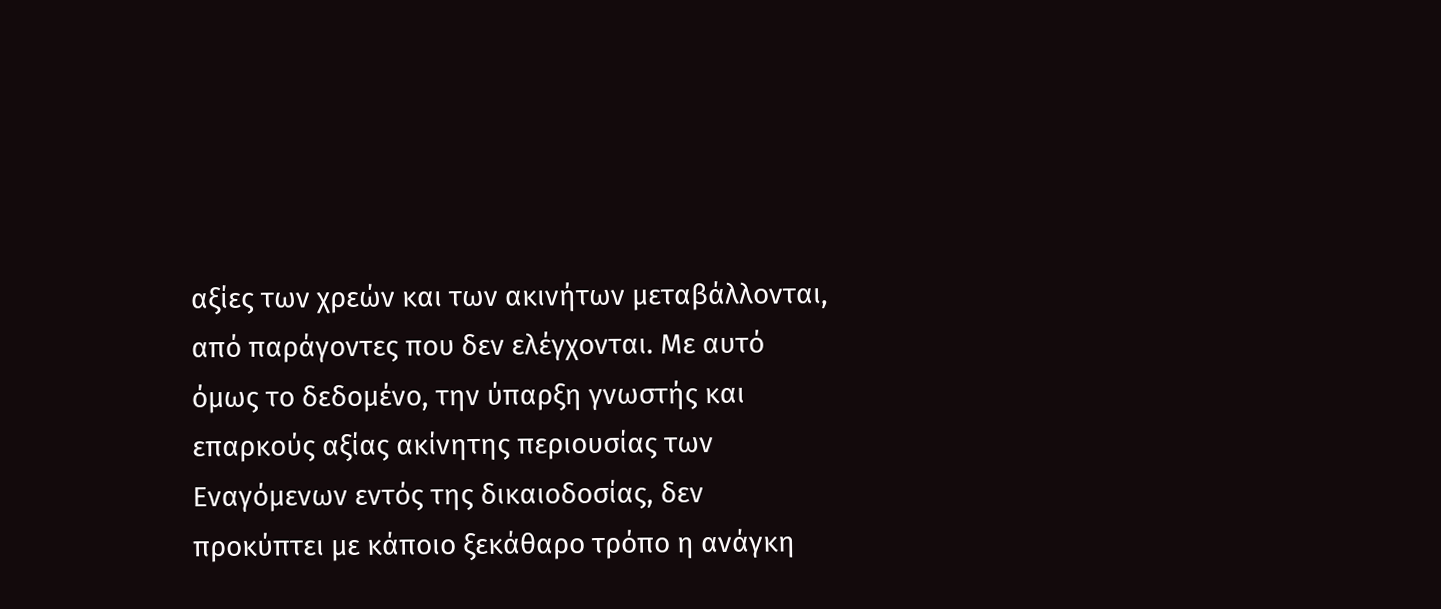αξίες των χρεών και των ακινήτων μεταβάλλονται, από παράγοντες που δεν ελέγχονται. Με αυτό όμως το δεδομένο, την ύπαρξη γνωστής και επαρκούς αξίας ακίνητης περιουσίας των Εναγόμενων εντός της δικαιοδοσίας, δεν προκύπτει με κάποιο ξεκάθαρο τρόπο η ανάγκη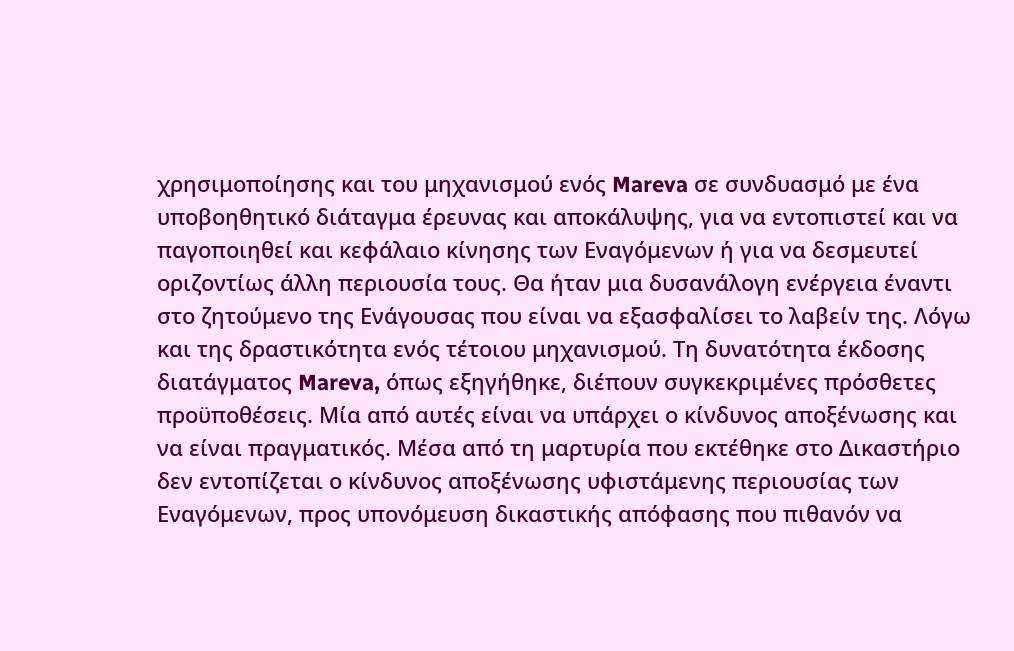χρησιμοποίησης και του μηχανισμού ενός Mareva σε συνδυασμό με ένα υποβοηθητικό διάταγμα έρευνας και αποκάλυψης, για να εντοπιστεί και να παγοποιηθεί και κεφάλαιο κίνησης των Εναγόμενων ή για να δεσμευτεί οριζοντίως άλλη περιουσία τους. Θα ήταν μια δυσανάλογη ενέργεια έναντι στο ζητούμενο της Ενάγουσας που είναι να εξασφαλίσει το λαβείν της. Λόγω και της δραστικότητα ενός τέτοιου μηχανισμού. Τη δυνατότητα έκδοσης διατάγματος Mareva, όπως εξηγήθηκε, διέπουν συγκεκριμένες πρόσθετες προϋποθέσεις. Μία από αυτές είναι να υπάρχει ο κίνδυνος αποξένωσης και να είναι πραγματικός. Μέσα από τη μαρτυρία που εκτέθηκε στο Δικαστήριο δεν εντοπίζεται ο κίνδυνος αποξένωσης υφιστάμενης περιουσίας των Εναγόμενων, προς υπονόμευση δικαστικής απόφασης που πιθανόν να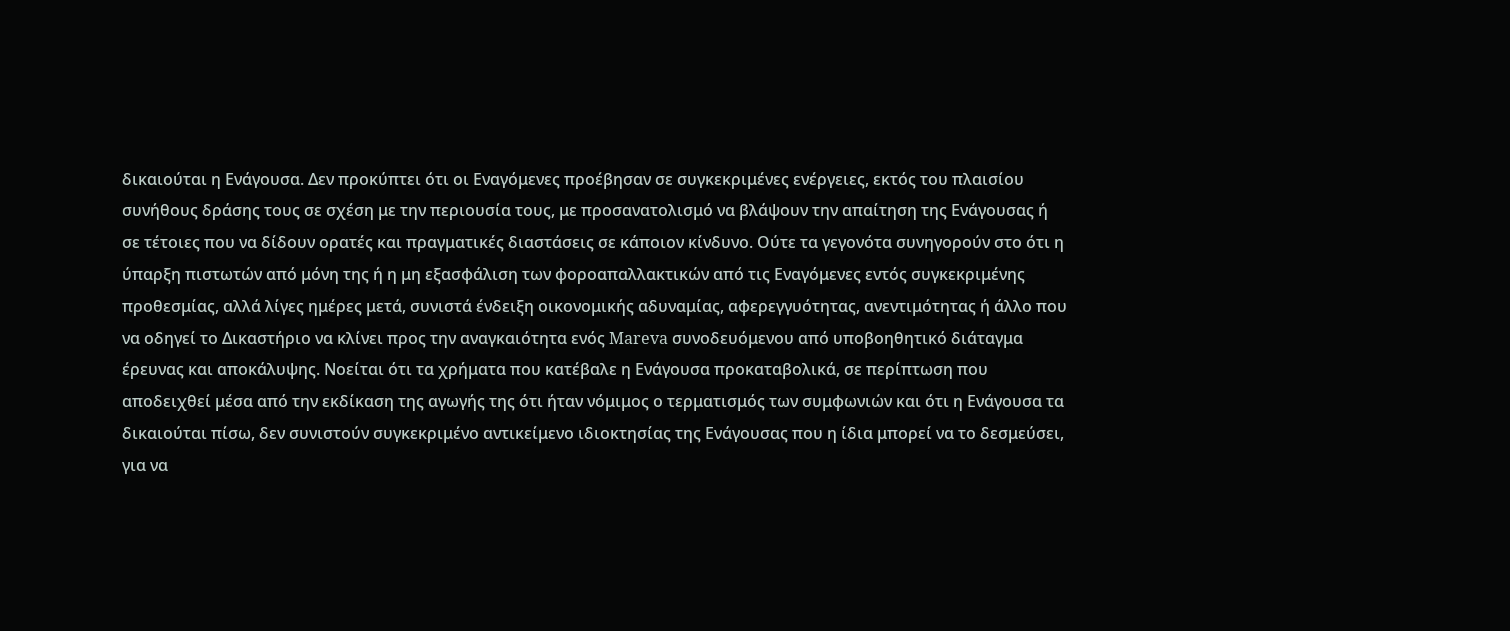δικαιούται η Ενάγουσα. Δεν προκύπτει ότι οι Εναγόμενες προέβησαν σε συγκεκριμένες ενέργειες, εκτός του πλαισίου συνήθους δράσης τους σε σχέση με την περιουσία τους, με προσανατολισμό να βλάψουν την απαίτηση της Ενάγουσας ή σε τέτοιες που να δίδουν ορατές και πραγματικές διαστάσεις σε κάποιον κίνδυνο. Ούτε τα γεγονότα συνηγορούν στο ότι η ύπαρξη πιστωτών από μόνη της ή η μη εξασφάλιση των φοροαπαλλακτικών από τις Εναγόμενες εντός συγκεκριμένης προθεσμίας, αλλά λίγες ημέρες μετά, συνιστά ένδειξη οικονομικής αδυναμίας, αφερεγγυότητας, ανεντιμότητας ή άλλο που να οδηγεί το Δικαστήριο να κλίνει προς την αναγκαιότητα ενός Mareva συνοδευόμενου από υποβοηθητικό διάταγμα έρευνας και αποκάλυψης. Νοείται ότι τα χρήματα που κατέβαλε η Ενάγουσα προκαταβολικά, σε περίπτωση που αποδειχθεί μέσα από την εκδίκαση της αγωγής της ότι ήταν νόμιμος ο τερματισμός των συμφωνιών και ότι η Ενάγουσα τα δικαιούται πίσω, δεν συνιστούν συγκεκριμένο αντικείμενο ιδιοκτησίας της Ενάγουσας που η ίδια μπορεί να το δεσμεύσει, για να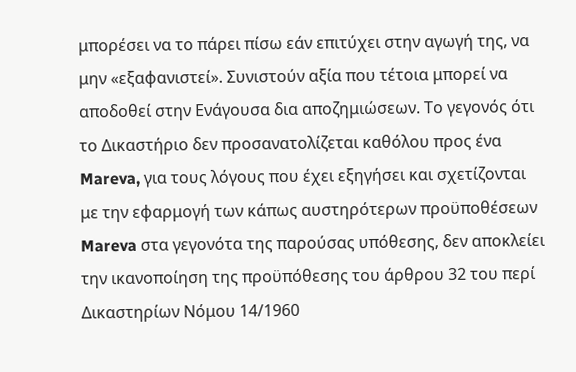μπορέσει να το πάρει πίσω εάν επιτύχει στην αγωγή της, να μην «εξαφανιστεί». Συνιστούν αξία που τέτοια μπορεί να αποδοθεί στην Ενάγουσα δια αποζημιώσεων. Το γεγονός ότι το Δικαστήριο δεν προσανατολίζεται καθόλου προς ένα Mareva, για τους λόγους που έχει εξηγήσει και σχετίζονται με την εφαρμογή των κάπως αυστηρότερων προϋποθέσεων Mareva στα γεγονότα της παρούσας υπόθεσης, δεν αποκλείει την ικανοποίηση της προϋπόθεσης του άρθρου 32 του περί Δικαστηρίων Νόμου 14/1960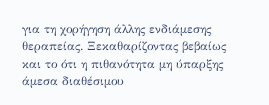για τη χορήγηση άλλης ενδιάμεσης θεραπείας. Ξεκαθαρίζοντας βεβαίως και το ότι η πιθανότητα μη ύπαρξης άμεσα διαθέσιμου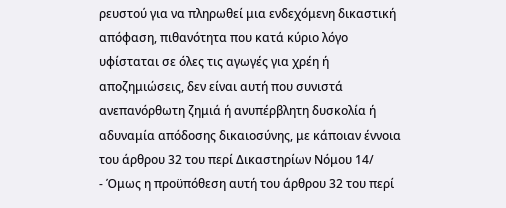ρευστού για να πληρωθεί μια ενδεχόμενη δικαστική απόφαση, πιθανότητα που κατά κύριο λόγο υφίσταται σε όλες τις αγωγές για χρέη ή αποζημιώσεις, δεν είναι αυτή που συνιστά ανεπανόρθωτη ζημιά ή ανυπέρβλητη δυσκολία ή αδυναμία απόδοσης δικαιοσύνης, με κάποιαν έννοια του άρθρου 32 του περί Δικαστηρίων Νόμου 14/
- Όμως η προϋπόθεση αυτή του άρθρου 32 του περί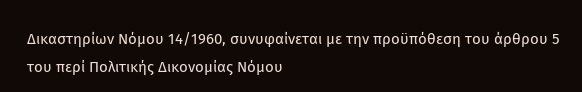Δικαστηρίων Νόμου 14/1960, συνυφαίνεται με την προϋπόθεση του άρθρου 5 του περί Πολιτικής Δικονομίας Νόμου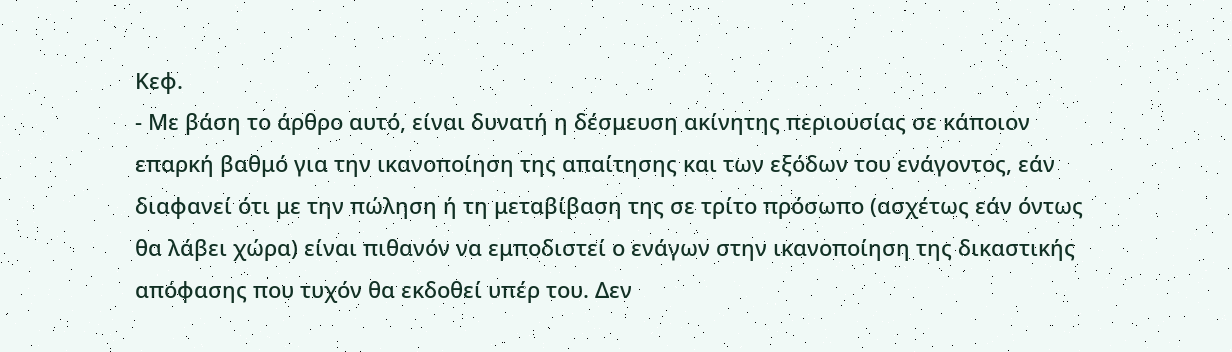Κεφ.
- Με βάση το άρθρο αυτό, είναι δυνατή η δέσμευση ακίνητης περιουσίας σε κάποιον επαρκή βαθμό για την ικανοποίηση της απαίτησης και των εξόδων του ενάγοντος, εάν διαφανεί ότι με την πώληση ή τη μεταβίβαση της σε τρίτο πρόσωπο (ασχέτως εάν όντως θα λάβει χώρα) είναι πιθανόν να εμποδιστεί ο ενάγων στην ικανοποίηση της δικαστικής απόφασης που τυχόν θα εκδοθεί υπέρ του. Δεν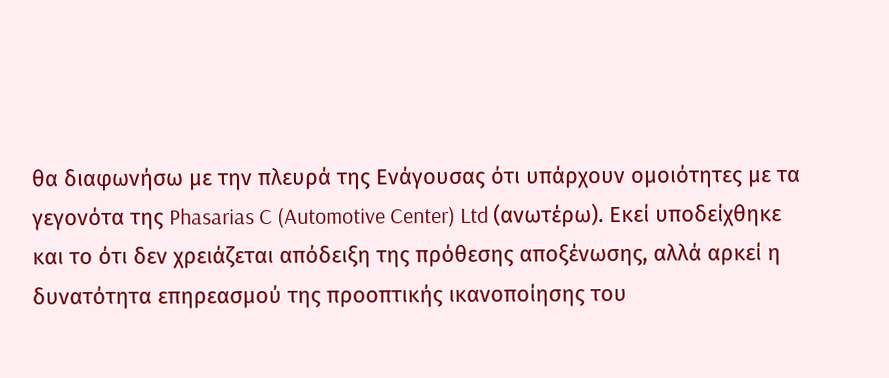θα διαφωνήσω με την πλευρά της Ενάγουσας ότι υπάρχουν ομοιότητες με τα γεγονότα της Phasarias C (Automotive Center) Ltd (ανωτέρω). Εκεί υποδείχθηκε και το ότι δεν χρειάζεται απόδειξη της πρόθεσης αποξένωσης, αλλά αρκεί η δυνατότητα επηρεασμού της προοπτικής ικανοποίησης του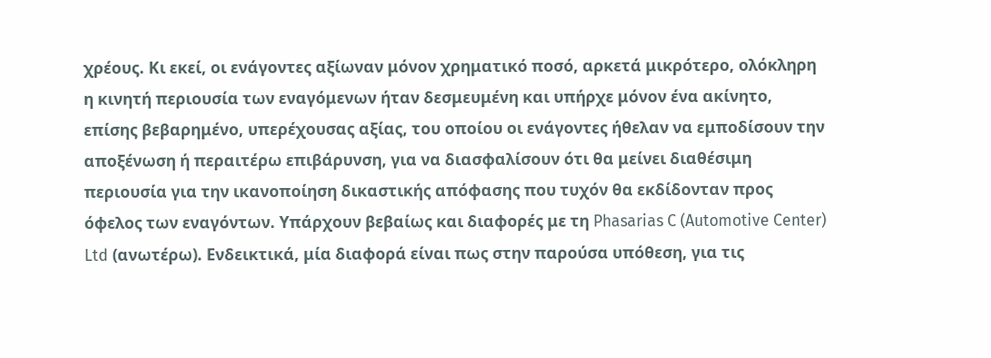χρέους. Κι εκεί, οι ενάγοντες αξίωναν μόνον χρηματικό ποσό, αρκετά μικρότερο, ολόκληρη η κινητή περιουσία των εναγόμενων ήταν δεσμευμένη και υπήρχε μόνον ένα ακίνητο, επίσης βεβαρημένο, υπερέχουσας αξίας, του οποίου οι ενάγοντες ήθελαν να εμποδίσουν την αποξένωση ή περαιτέρω επιβάρυνση, για να διασφαλίσουν ότι θα μείνει διαθέσιμη περιουσία για την ικανοποίηση δικαστικής απόφασης που τυχόν θα εκδίδονταν προς όφελος των εναγόντων. Υπάρχουν βεβαίως και διαφορές με τη Phasarias C (Automotive Center) Ltd (ανωτέρω). Ενδεικτικά, μία διαφορά είναι πως στην παρούσα υπόθεση, για τις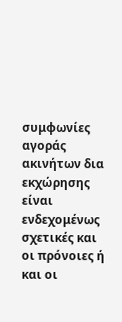συμφωνίες αγοράς ακινήτων δια εκχώρησης είναι ενδεχομένως σχετικές και οι πρόνοιες ή και οι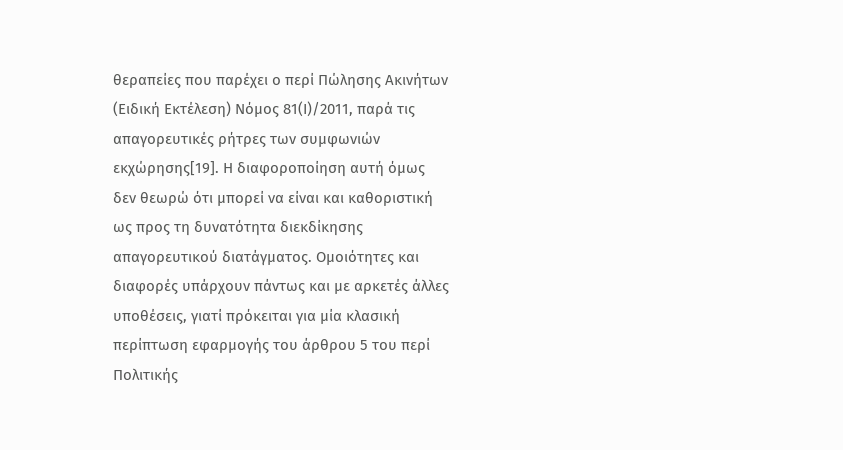θεραπείες που παρέχει ο περί Πώλησης Ακινήτων (Ειδική Εκτέλεση) Νόμος 81(Ι)/2011, παρά τις απαγορευτικές ρήτρες των συμφωνιών εκχώρησης[19]. Η διαφοροποίηση αυτή όμως δεν θεωρώ ότι μπορεί να είναι και καθοριστική ως προς τη δυνατότητα διεκδίκησης απαγορευτικού διατάγματος. Ομοιότητες και διαφορές υπάρχουν πάντως και με αρκετές άλλες υποθέσεις, γιατί πρόκειται για μία κλασική περίπτωση εφαρμογής του άρθρου 5 του περί Πολιτικής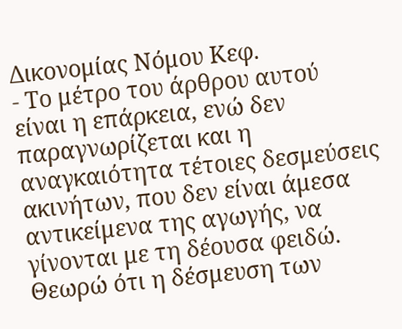Δικονομίας Νόμου Κεφ.
- Το μέτρο του άρθρου αυτού είναι η επάρκεια, ενώ δεν παραγνωρίζεται και η αναγκαιότητα τέτοιες δεσμεύσεις ακινήτων, που δεν είναι άμεσα αντικείμενα της αγωγής, να γίνονται με τη δέουσα φειδώ. Θεωρώ ότι η δέσμευση των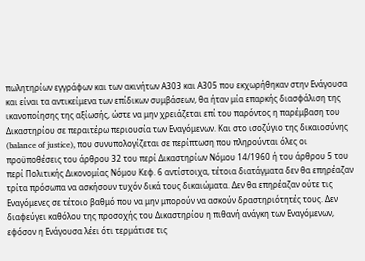πωλητηρίων εγγράφων και των ακινήτων Α303 και Α305 που εκχωρήθηκαν στην Ενάγουσα και είναι τα αντικείμενα των επίδικων συμβάσεων, θα ήταν μία επαρκής διασφάλιση της ικανοποίησης της αξίωσής, ώστε να μην χρειάζεται επί του παρόντος η παρέμβαση του Δικαστηρίου σε περαιτέρω περιουσία των Εναγόμενων. Και στο ισοζύγιο της δικαιοσύνης (balance of justice), που συνυπολογίζεται σε περίπτωση που πληρούνται όλες οι προϋποθέσεις του άρθρου 32 του περί Δικαστηρίων Νόμου 14/1960 ή του άρθρου 5 του περί Πολιτικής Δικονομίας Νόμου Κεφ. 6 αντίστοιχα, τέτοια διατάγματα δεν θα επηρέαζαν τρίτα πρόσωπα να ασκήσουν τυχόν δικά τους δικαιώματα. Δεν θα επηρέαζαν ούτε τις Εναγόμενες σε τέτοιο βαθμό που να μην μπορούν να ασκούν δραστηριότητές τους. Δεν διαφεύγει καθόλου της προσοχής του Δικαστηρίου η πιθανή ανάγκη των Εναγόμενων, εφόσον η Ενάγουσα λέει ότι τερμάτισε τις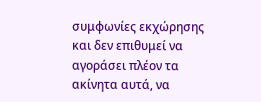συμφωνίες εκχώρησης και δεν επιθυμεί να αγοράσει πλέον τα ακίνητα αυτά, να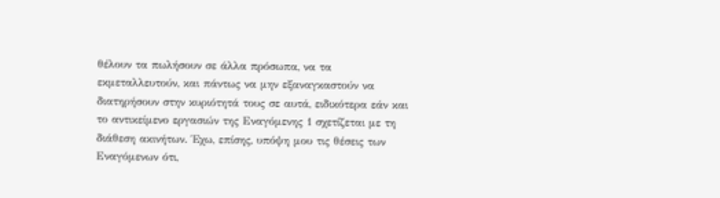θέλουν τα πωλήσουν σε άλλα πρόσωπα, να τα εκμεταλλευτούν, και πάντως να μην εξαναγκαστούν να διατηρήσουν στην κυριότητά τους σε αυτά, ειδικότερα εάν και το αντικείμενο εργασιών της Εναγόμενης 1 σχετίζεται με τη διάθεση ακινήτων. Έχω, επίσης, υπόψη μου τις θέσεις των Εναγόμενων ότι,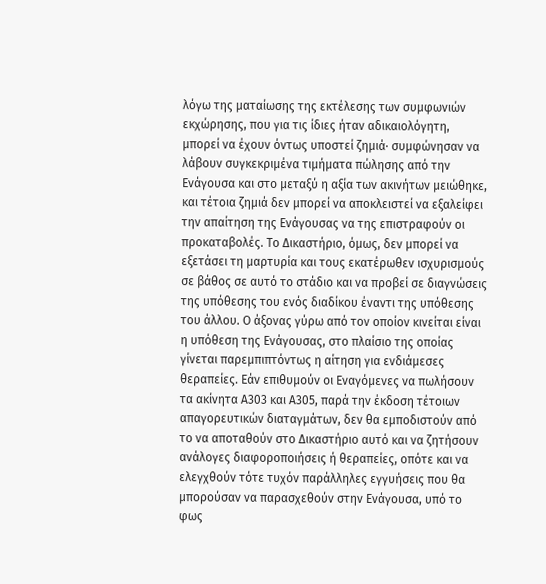λόγω της ματαίωσης της εκτέλεσης των συμφωνιών εκχώρησης, που για τις ίδιες ήταν αδικαιολόγητη, μπορεί να έχουν όντως υποστεί ζημιά· συμφώνησαν να λάβουν συγκεκριμένα τιμήματα πώλησης από την Ενάγουσα και στο μεταξύ η αξία των ακινήτων μειώθηκε, και τέτοια ζημιά δεν μπορεί να αποκλειστεί να εξαλείφει την απαίτηση της Ενάγουσας να της επιστραφούν οι προκαταβολές. Το Δικαστήριο, όμως, δεν μπορεί να εξετάσει τη μαρτυρία και τους εκατέρωθεν ισχυρισμούς σε βάθος σε αυτό το στάδιο και να προβεί σε διαγνώσεις της υπόθεσης του ενός διαδίκου έναντι της υπόθεσης του άλλου. Ο άξονας γύρω από τον οποίον κινείται είναι η υπόθεση της Ενάγουσας, στο πλαίσιο της οποίας γίνεται παρεμπιπτόντως η αίτηση για ενδιάμεσες θεραπείες. Εάν επιθυμούν οι Εναγόμενες να πωλήσουν τα ακίνητα Α303 και Α305, παρά την έκδοση τέτοιων απαγορευτικών διαταγμάτων, δεν θα εμποδιστούν από το να αποταθούν στο Δικαστήριο αυτό και να ζητήσουν ανάλογες διαφοροποιήσεις ή θεραπείες, οπότε και να ελεγχθούν τότε τυχόν παράλληλες εγγυήσεις που θα μπορούσαν να παρασχεθούν στην Ενάγουσα, υπό το φως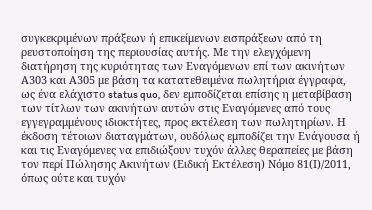συγκεκριμένων πράξεων ή επικείμενων εισπράξεων από τη ρευστοποίηση της περιουσίας αυτής. Με την ελεγχόμενη διατήρηση της κυριότητας των Εναγόμενων επί των ακινήτων Α303 και Α305 με βάση τα κατατεθειμένα πωλητήρια έγγραφα, ως ένα ελάχιστο status quo, δεν εμποδίζεται επίσης η μεταβίβαση των τίτλων των ακινήτων αυτών στις Εναγόμενες από τους εγγεγραμμένους ιδιοκτήτες, προς εκτέλεση των πωλητηρίων. Η έκδοση τέτοιων διαταγμάτων, ουδόλως εμποδίζει την Ενάγουσα ή και τις Εναγόμενες να επιδιώξουν τυχόν άλλες θεραπείες με βάση τον περί Πώλησης Ακινήτων (Ειδική Εκτέλεση) Νόμο 81(Ι)/2011, όπως ούτε και τυχόν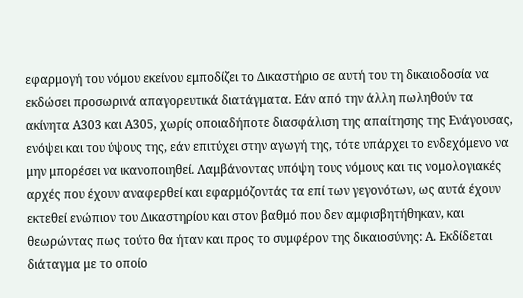εφαρμογή του νόμου εκείνου εμποδίζει το Δικαστήριο σε αυτή του τη δικαιοδοσία να εκδώσει προσωρινά απαγορευτικά διατάγματα. Εάν από την άλλη πωληθούν τα ακίνητα Α303 και Α305, χωρίς οποιαδήποτε διασφάλιση της απαίτησης της Ενάγουσας, ενόψει και του ύψους της, εάν επιτύχει στην αγωγή της, τότε υπάρχει το ενδεχόμενο να μην μπορέσει να ικανοποιηθεί. Λαμβάνοντας υπόψη τους νόμους και τις νομολογιακές αρχές που έχουν αναφερθεί και εφαρμόζοντάς τα επί των γεγονότων, ως αυτά έχουν εκτεθεί ενώπιον του Δικαστηρίου και στον βαθμό που δεν αμφισβητήθηκαν, και θεωρώντας πως τούτο θα ήταν και προς το συμφέρον της δικαιοσύνης: Α. Εκδίδεται διάταγμα με το οποίο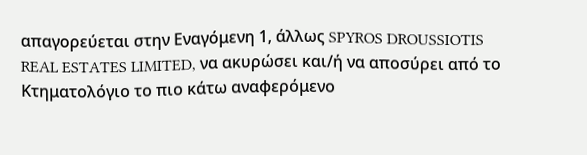απαγορεύεται στην Εναγόμενη 1, άλλως SPYROS DROUSSIOTIS REAL ESTATES LIMITED, να ακυρώσει και/ή να αποσύρει από το Κτηματολόγιο το πιο κάτω αναφερόμενο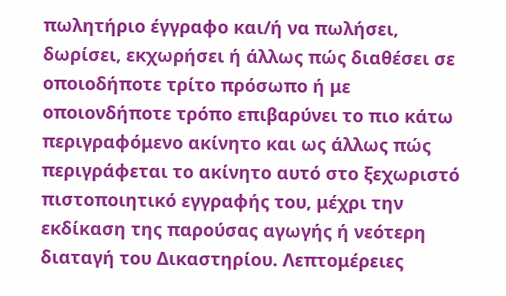πωλητήριο έγγραφο και/ή να πωλήσει, δωρίσει, εκχωρήσει ή άλλως πώς διαθέσει σε οποιοδήποτε τρίτο πρόσωπο ή με οποιονδήποτε τρόπο επιβαρύνει το πιο κάτω περιγραφόμενο ακίνητο και ως άλλως πώς περιγράφεται το ακίνητο αυτό στο ξεχωριστό πιστοποιητικό εγγραφής του, μέχρι την εκδίκαση της παρούσας αγωγής ή νεότερη διαταγή του Δικαστηρίου. Λεπτομέρειες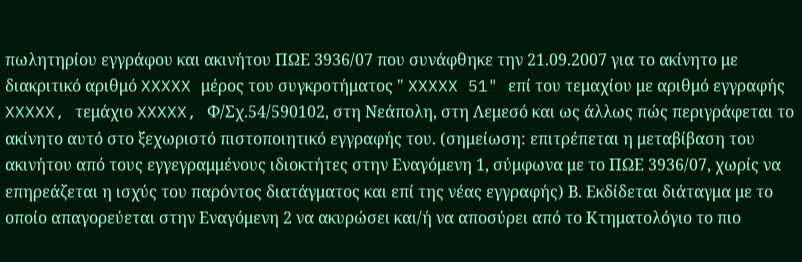πωλητηρίου εγγράφου και ακινήτου ΠΩΕ 3936/07 που συνάφθηκε την 21.09.2007 για το ακίνητο με διακριτικό αριθμό XXXXX μέρος του συγκροτήματος " XXXXX 51" επί του τεμαχίου με αριθμό εγγραφής XXXXX, τεμάχιο XXXXX, Φ/Σχ.54/590102, στη Νεάπολη, στη Λεμεσό και ως άλλως πώς περιγράφεται το ακίνητο αυτό στο ξεχωριστό πιστοποιητικό εγγραφής του. (σημείωση: επιτρέπεται η μεταβίβαση του ακινήτου από τους εγγεγραμμένους ιδιοκτήτες στην Εναγόμενη 1, σύμφωνα με το ΠΩΕ 3936/07, χωρίς να επηρεάζεται η ισχύς του παρόντος διατάγματος και επί της νέας εγγραφής) Β. Εκδίδεται διάταγμα με το οποίο απαγορεύεται στην Εναγόμενη 2 να ακυρώσει και/ή να αποσύρει από το Κτηματολόγιο το πιο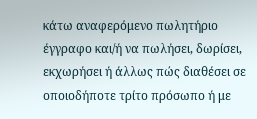κάτω αναφερόμενο πωλητήριο έγγραφο και/ή να πωλήσει, δωρίσει, εκχωρήσει ή άλλως πώς διαθέσει σε οποιοδήποτε τρίτο πρόσωπο ή με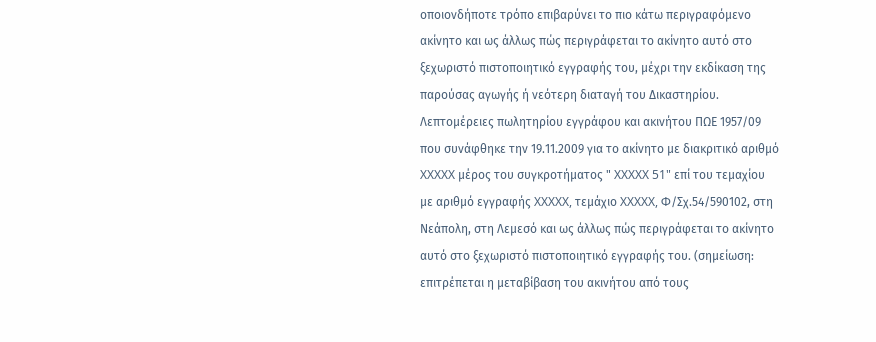οποιονδήποτε τρόπο επιβαρύνει το πιο κάτω περιγραφόμενο ακίνητο και ως άλλως πώς περιγράφεται το ακίνητο αυτό στο ξεχωριστό πιστοποιητικό εγγραφής του, μέχρι την εκδίκαση της παρούσας αγωγής ή νεότερη διαταγή του Δικαστηρίου. Λεπτομέρειες πωλητηρίου εγγράφου και ακινήτου ΠΩΕ 1957/09 που συνάφθηκε την 19.11.2009 για το ακίνητο με διακριτικό αριθμό XXXXX μέρος του συγκροτήματος " XXXXX 51" επί του τεμαχίου με αριθμό εγγραφής XXXXX, τεμάχιο XXXXX, Φ/Σχ.54/590102, στη Νεάπολη, στη Λεμεσό και ως άλλως πώς περιγράφεται το ακίνητο αυτό στο ξεχωριστό πιστοποιητικό εγγραφής του. (σημείωση: επιτρέπεται η μεταβίβαση του ακινήτου από τους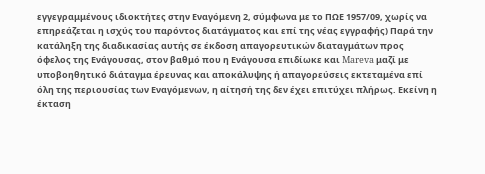εγγεγραμμένους ιδιοκτήτες στην Εναγόμενη 2, σύμφωνα με το ΠΩΕ 1957/09, χωρίς να επηρεάζεται η ισχύς του παρόντος διατάγματος και επί της νέας εγγραφής) Παρά την κατάληξη της διαδικασίας αυτής σε έκδοση απαγορευτικών διαταγμάτων προς όφελος της Ενάγουσας, στον βαθμό που η Ενάγουσα επιδίωκε και Mareva μαζί με υποβοηθητικό διάταγμα έρευνας και αποκάλυψης ή απαγορεύσεις εκτεταμένα επί όλη της περιουσίας των Εναγόμενων, η αίτησή της δεν έχει επιτύχει πλήρως. Εκείνη η έκταση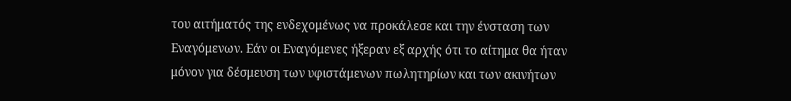του αιτήματός της ενδεχομένως να προκάλεσε και την ένσταση των Εναγόμενων. Εάν οι Εναγόμενες ήξεραν εξ αρχής ότι το αίτημα θα ήταν μόνον για δέσμευση των υφιστάμενων πωλητηρίων και των ακινήτων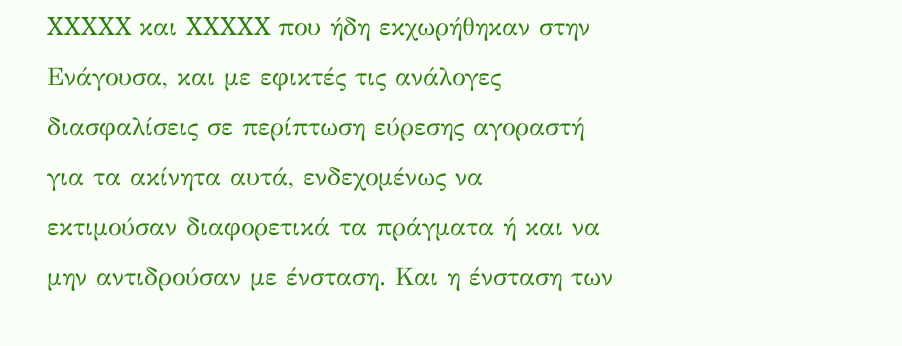XXXXX και XXXXX που ήδη εκχωρήθηκαν στην Ενάγουσα, και με εφικτές τις ανάλογες διασφαλίσεις σε περίπτωση εύρεσης αγοραστή για τα ακίνητα αυτά, ενδεχομένως να εκτιμούσαν διαφορετικά τα πράγματα ή και να μην αντιδρούσαν με ένσταση. Και η ένσταση των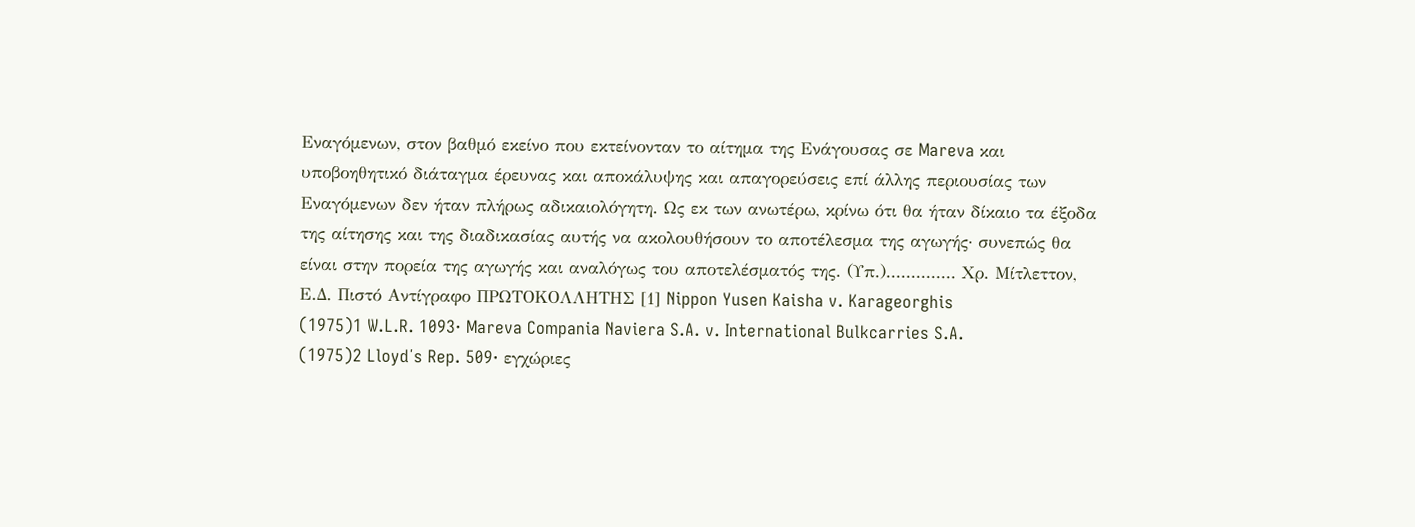Εναγόμενων, στον βαθμό εκείνο που εκτείνονταν το αίτημα της Ενάγουσας σε Mareva και υποβοηθητικό διάταγμα έρευνας και αποκάλυψης και απαγορεύσεις επί άλλης περιουσίας των Εναγόμενων δεν ήταν πλήρως αδικαιολόγητη. Ως εκ των ανωτέρω, κρίνω ότι θα ήταν δίκαιο τα έξοδα της αίτησης και της διαδικασίας αυτής να ακολουθήσουν το αποτέλεσμα της αγωγής· συνεπώς θα είναι στην πορεία της αγωγής και αναλόγως του αποτελέσματός της. (Υπ.).............. Χρ. Μίτλεττον, Ε.Δ. Πιστό Αντίγραφο ΠΡΩΤΟΚΟΛΛΗΤΗΣ [1] Nippon Yusen Kaisha v. Karageorghis
(1975)1 W.L.R. 1093· Mareva Compania Naviera S.A. v. International Bulkcarries S.A.
(1975)2 Lloyd΄s Rep. 509· εγχώριες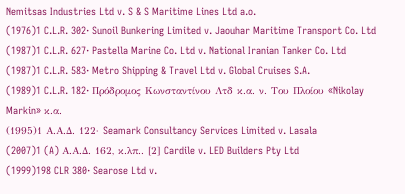Nemitsas Industries Ltd v. S & S Maritime Lines Ltd a.o.
(1976)1 C.L.R. 302· Sunoil Bunkering Limited v. Jaouhar Maritime Transport Co. Ltd
(1987)1 C.L.R. 627· Pastella Marine Co. Ltd v. National Iranian Tanker Co. Ltd
(1987)1 C.L.R. 583· Metro Shipping & Travel Ltd v. Global Cruises S.A.
(1989)1 C.L.R. 182· Πρόδρομος Κωνσταντίνου Λτδ κ.α. ν. Του Πλοίου «Nikolay Markin» κ.α.
(1995)1 Α.Α.Δ. 122· Seamark Consultancy Services Limited v. Lasala
(2007)1 (A) Α.Α.Δ. 162, κ.λπ.. [2] Cardile v. LED Builders Pty Ltd
(1999)198 CLR 380· Searose Ltd v.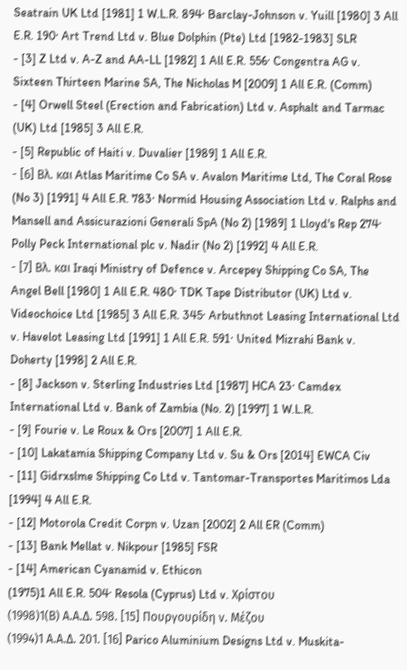Seatrain UK Ltd [1981] 1 W.L.R. 894· Barclay-Johnson v. Yuill [1980] 3 All E.R. 190· Art Trend Ltd v. Blue Dolphin (Pte) Ltd [1982-1983] SLR
- [3] Z Ltd v. A-Z and AA-LL [1982] 1 All E.R. 556· Congentra AG v. Sixteen Thirteen Marine SA, The Nicholas M [2009] 1 All E.R. (Comm)
- [4] Orwell Steel (Erection and Fabrication) Ltd v. Asphalt and Tarmac (UK) Ltd [1985] 3 All E.R.
- [5] Republic of Haiti v. Duvalier [1989] 1 All E.R.
- [6] Βλ. και Atlas Maritime Co SA v. Avalon Maritime Ltd, The Coral Rose (No 3) [1991] 4 All E.R. 783· Normid Housing Association Ltd v. Ralphs and Mansell and Assicurazioni Generali SpA (No 2) [1989] 1 Lloyd's Rep 274· Polly Peck International plc v. Nadir (No 2) [1992] 4 All E.R.
- [7] Βλ. και Iraqi Ministry of Defence v. Arcepey Shipping Co SA, The Angel Bell [1980] 1 All E.R. 480· TDK Tape Distributor (UK) Ltd v. Videochoice Ltd [1985] 3 All E.R. 345· Arbuthnot Leasing International Ltd v. Havelot Leasing Ltd [1991] 1 All E.R. 591· United Mizrahi Bank v. Doherty [1998] 2 All E.R.
- [8] Jackson v. Sterling Industries Ltd [1987] HCA 23· Camdex International Ltd v. Bank of Zambia (No. 2) [1997] 1 W.L.R.
- [9] Fourie v. Le Roux & Ors [2007] 1 All E.R.
- [10] Lakatamia Shipping Company Ltd v. Su & Ors [2014] EWCA Civ
- [11] Gidrxslme Shipping Co Ltd v. Tantomar-Transportes Maritimos Lda [1994] 4 All E.R.
- [12] Motorola Credit Corpn v. Uzan [2002] 2 All ER (Comm)
- [13] Bank Mellat v. Nikpour [1985] FSR
- [14] American Cyanamid v. Ethicon
(1975)1 All E.R. 504· Resola (Cyprus) Ltd v. Χρίστου
(1998)1(Β) Α.Α.Δ. 598. [15] Πουργουρίδη ν. Μέζου
(1994)1 Α.Α.Δ. 201. [16] Parico Aluminium Designs Ltd v. Muskita-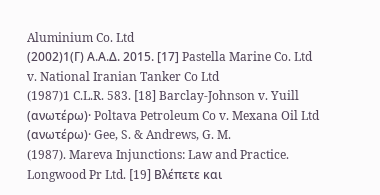Aluminium Co. Ltd
(2002)1(Γ) Α.Α.Δ. 2015. [17] Pastella Marine Co. Ltd v. National Iranian Tanker Co Ltd
(1987)1 C.L.R. 583. [18] Barclay-Johnson v. Yuill (ανωτέρω)· Poltava Petroleum Co v. Mexana Oil Ltd (ανωτέρω)· Gee, S. & Andrews, G. M.
(1987). Mareva Injunctions: Law and Practice. Longwood Pr Ltd. [19] Βλέπετε και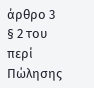άρθρο 3 § 2 του περί Πώλησης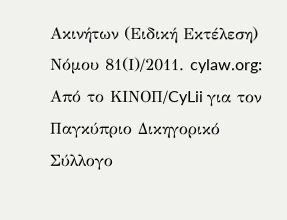Ακινήτων (Ειδική Εκτέλεση) Νόμου 81(Ι)/2011. cylaw.org: Από το ΚΙΝOΠ/CyLii για τον Παγκύπριο Δικηγορικό Σύλλογο